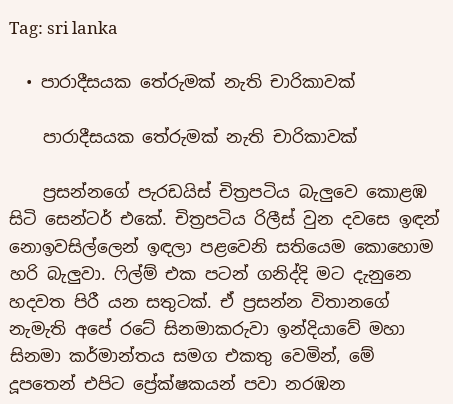Tag: sri lanka

  • පාරාදීසයක තේරුමක් නැති චාරිකාවක්

    පාරාදීසයක තේරුමක් නැති චාරිකාවක්

    ප්‍රසන්නගේ පැරඩයිස් චිත්‍රපටිය බැලුවෙ කොළඹ සිටි සෙන්ටර් එකේ. චිත්‍රපටිය රිලීස් වුන දවසෙ ඉඳන් නොඉවසිල්ලෙන් ඉඳලා පළවෙනි සතියෙම කොහොම හරි බැලුවා. ෆිල්ම් එක පටන් ගනිද්දි මට දැනුනෙ හදවත පිරී යන සතුටක්. ඒ ප්‍රසන්න විතානගේ නැමැති අපේ රටේ සිනමාකරුවා ඉන්දියාවේ මහා සිනමා කර්මාන්තය සමග එකතු වෙමින්, මේ දූපතෙන් එපිට ප්‍රේක්ෂකයන් පවා නරඹන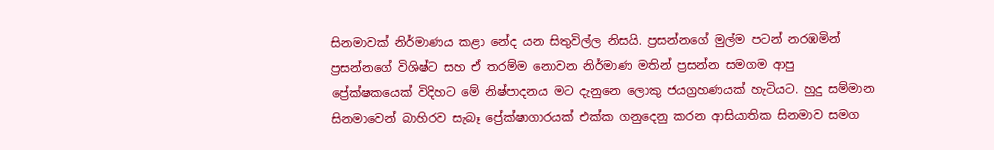සිනමාවක් නිර්මාණය කළා නේද යන සිතුවිල්ල නිසයි. ප්‍රසන්නගේ මුල්ම පටන් නරඹමින් ප්‍රසන්නගේ විශිෂ්ට සහ ඒ තරම්ම නොවන නිර්මාණ මතින් ප්‍රසන්න සමගම ආපු ප්‍රේක්ෂකයෙක් විදිහට මේ නිෂ්පාදනය මට දැනුනෙ ලොකු ජයග්‍රහණයක් හැටියට. හුදු සම්මාන සිනමාවෙන් බාහිරව සැබෑ ප්‍රේක්ෂාගාරයක් එක්ක ගනුදෙනු කරන ආසියාතික සිනමාව සමග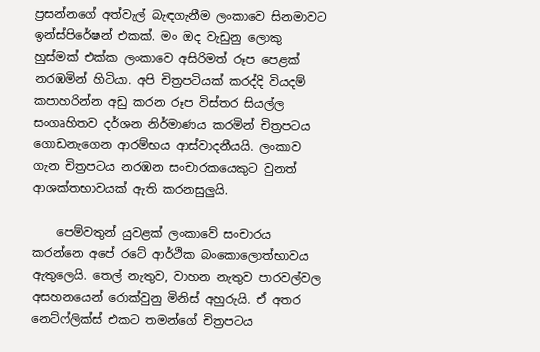ප්‍රසන්නගේ අත්වැල් බැඳගැනීම ලංකාවෙ සිනමාවට ඉන්ස්පිරේෂන් එකක්. මං ඔද වැඩුනු ලොකු හුස්මක් එක්ක ලංකාවෙ අසිරිමත් රූප පෙළක් නරඹමින් හිටියා. අපි චිත්‍රපටියක් කරද්දි වියදම් කපාහරින්න අඩු කරන රූප විස්තර සියල්ල සංගෘහිතව දර්ශන නිර්මාණය කරමින් චිත්‍රපටය ගොඩනැගෙන ආරම්භය ආස්වාදනීයයි. ලංකාව ගැන චිත්‍රපටය නරඹන සංචාරකයෙකුට වුනත් ආශක්තභාවයක් ඇති කරනසුලුයි.

    පෙම්වතුන් යුවළක් ලංකාවේ සංචාරය කරන්නෙ අපේ රටේ ආර්ථික බංකොලොත්භාවය ඇතුලෙයි. තෙල් නැතුව, වාහන නැතුව පාරවල්වල අසහනයෙන් රොක්වුනු මිනිස් අහුරුයි. ඒ අතර නෙට්ෆ්ලික්ස් එකට තමන්ගේ චිත්‍රපටය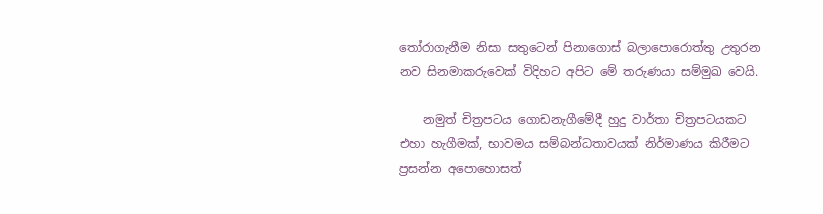තෝරාගැනීම නිසා සතුටෙන් පිනාගොස් බලාපොරොත්තු උතුරන නව සිනමාකරුවෙක් විදිහට අපිට මේ තරුණයා සම්මුඛ වෙයි.

    නමුත් චිත්‍රපටය ගොඩනැගීමේදී හුදු වාර්තා චිත්‍රපටයකට එහා හැගීමක්, භාවමය සම්බන්ධතාවයක් නිර්මාණය කිරීමට ප්‍රසන්න අපොහොසත්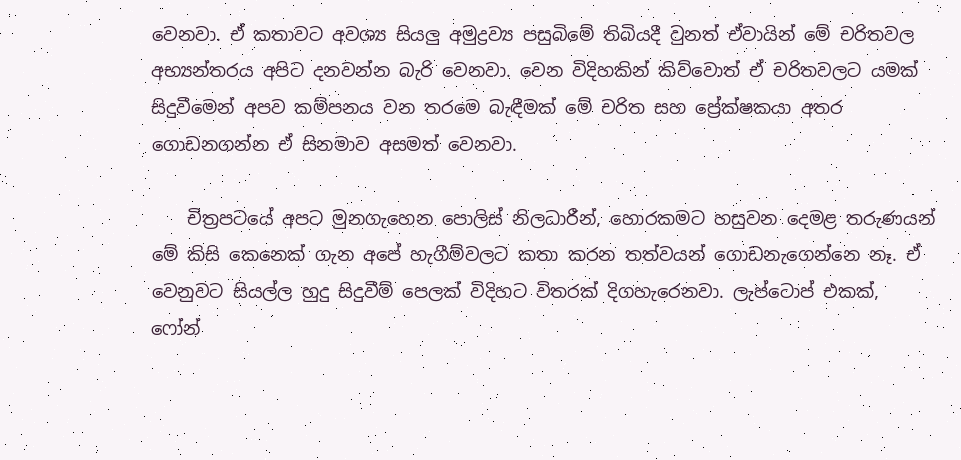වෙනවා. ඒ කතාවට අවශ්‍ය සියලු අමුද්‍රව්‍ය පසුබිමේ තිබියදී වුනත් ඒවායින් මේ චරිතවල අභ්‍යන්තරය අපිට දනවන්න බැරි වෙනවා. වෙන විදිහකින් කිව්වොත් ඒ චරිතවලට යමක් සිදුවීමෙන් අපව කම්පනය වන තරමෙ බැඳීමක් මේ චරිත සහ ප්‍රේක්ෂකයා අතර ගොඩනගන්න ‍ඒ සිනමාව අසමත් වෙනවා.

    චිත්‍රපටයේ අපට මුනගැහෙන පොලිස් නිලධාරීන්, හොරකමට හසුවන දෙමළ තරුණයන් මේ කිසි කෙනෙක් ගැන අපේ හැගීම්වලට කතා කරන තත්වයන් ගොඩනැගෙන්නෙ නෑ. ඒ වෙනුවට සියල්ල හුදු සිදුවීම් පෙලක් විදිහට විතරක් දිගහැරෙනවා. ලැප්ටොප් එකක්, ෆෝන්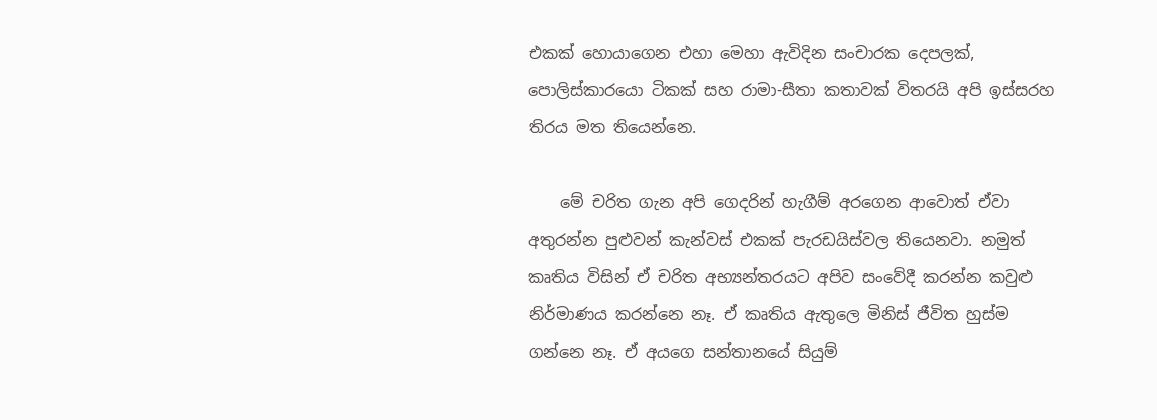එකක් හොයාගෙන එහා මෙහා ඇවිදින සංචාරක දෙපලක්, පොලිස්කාරයො ටිකක් සහ රාමා-සීතා කතාවක් විතරයි අපි ඉස්සරහ තිරය මත තියෙන්නෙ.

    මේ චරිත ගැන අපි ගෙදරින් හැගීම් අරගෙන ආවොත් ඒවා අතුරන්න පුළුවන් කැන්වස් එකක් පැරඩයිස්වල තියෙනවා. නමුත් කෘතිය විසින් ඒ චරිත අභ්‍යන්තරයට අපිව සංවේදී කරන්න කවුළු නිර්මාණය කරන්නෙ නෑ. ඒ කෘතිය ඇතුලෙ මිනිස් ජීවිත හුස්ම ගන්නෙ නෑ. ඒ අයගෙ සන්තානයේ සියුම්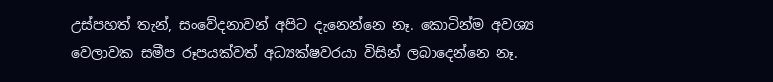උස්පහත් තැන්, සංවේදනාවන් අපිට දැනෙන්නෙ නෑ. කොටින්ම අවශ්‍ය වෙලාවක සමීප රූපයක්වත් අධ්‍යක්ෂවරයා විසින් ලබාදෙන්නෙ නෑ.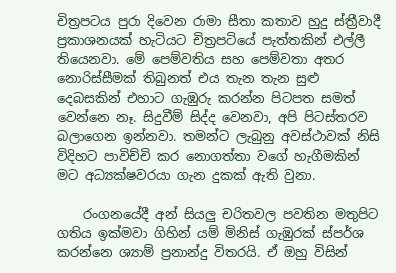චිත්‍රපටය පුරා දිවෙන රාමා සීතා කතාව හුදු ස්ත්‍රීවාදී ප්‍රකාශනයක් හැටියට චිත්‍රපටියේ පැත්තකින් එල්ලී තියෙනවා. මේ පෙම්වතිය සහ පෙම්වතා අතර නොරිස්සීමක් තිබුනත් එය තැන තැන සුළු දෙබසකින් එහාට ගැඹුරු කරන්න පිටපත සමත් වෙන්නෙ නෑ. සිදුවීම් සිද්ද වෙනවා, අපි පිටස්තරව බලාගෙන ඉන්නවා. තමන්ට ලැබුනු අවස්ථාවක් නිසි විදිහට පාවිච්චි කර නොගත්තා වගේ හැගීමකින් මට අධ්‍යක්ෂවරයා ගැන දුකක් ඇති වුනා.

    රංගනයේදී අන් සියලු චරිතවල පවතින මතුපිට ගතිය ඉක්මවා ගිහින් යම් මිනිස් ගැඹුරක් ස්පර්ශ කරන්නෙ ශ්‍යාම් ප්‍රනාන්දු විතරයි. ඒ ඔහු විසින්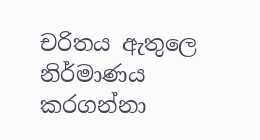චරිතය ඇතුලෙ නිර්මාණය කරගන්නා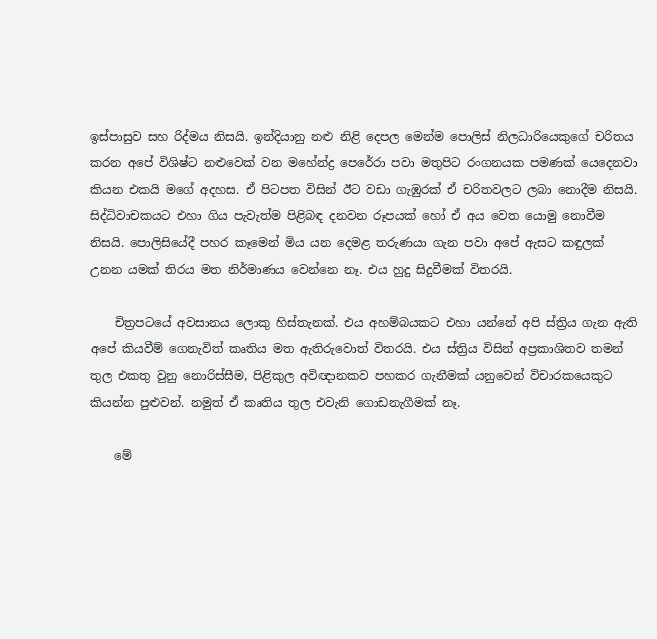ඉස්පාසුව සහ රිද්මය නිසයි. ඉන්දියානු නළු නිළි දෙපල මෙන්ම පොලිස් නිලධාරියෙකුගේ චරිතය කරන අපේ විශිෂ්ට නළුවෙක් වන මහේන්ද්‍ර පෙරේරා පවා මතුපිට රංගනයක පමණක් යෙදෙනවා කියන එකයි මගේ අදහස. ඒ පිටපත විසින් ඊට වඩා ගැඹුරක් ඒ චරිතවලට ලබා නොදීම නිසයි. සිද්ධිවාචකයට එහා ගිය පැවැත්ම පිළිබඳ දනවන රූපයක් හෝ ඒ අය වෙත යොමු නොවීම නිසයි. පොලිසියේදී පහර කෑමෙන් මිය යන දෙමළ තරුණයා ගැන පවා අපේ ඇසට කඳුලක් උනන යමක් තිරය මත නිර්මාණය වෙන්නෙ නෑ. එය හුදු සිදුවීමක් විතරයි.

    චිත්‍රපටයේ අවසානය ලොකු හිස්තැනක්. එය අහම්බයකට එහා යන්නේ අපි ස්ත්‍රිය ගැන ඇති අපේ කියවීම් ගෙනැවිත් කෘතිය මත ඇතිරුවොත් විතරයි. එය ස්ත්‍රිය විසින් අප්‍රකාශිතව තමන් තුල එකතු වුනු නොරිස්සීම, පිළිකුල අවිඥානකව පහකර ගැනීමක් යනුවෙන් විචාරකයෙකුට කියන්න පුළුවන්. නමුත් ඒ කෘතිය තුල එවැනි ගොඩනැගීමක් නෑ.

    මේ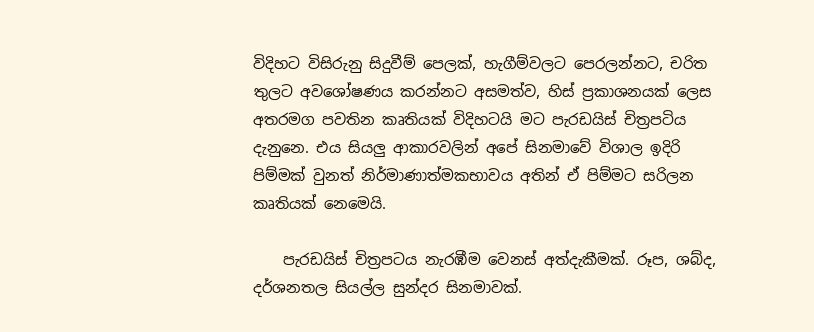විදිහට විසිරුනු සිදුවීම් පෙලක්, හැගීම්වලට පෙරලන්නට, චරිත තුලට අවශෝෂණය කරන්නට අසමත්ව, හිස් ප්‍රකාශනයක් ලෙස අතරමග පවතින කෘතියක් විදිහටයි මට පැරඩයිස් චිත්‍රපටිය දැනුනෙ. එය සියලු ආකාරවලින් අපේ සිනමාවේ විශාල ඉදිරි පිම්මක් වුනත් නිර්මාණාත්මකභාවය අතින් ඒ පිම්මට සරිලන කෘතියක් නෙමෙයි.

    පැරඩයිස් චිත්‍රපටය නැරඹීම වෙනස් අත්දැකීමක්. රූප, ශබ්ද, දර්ශනතල සියල්ල සුන්දර සිනමාවක්.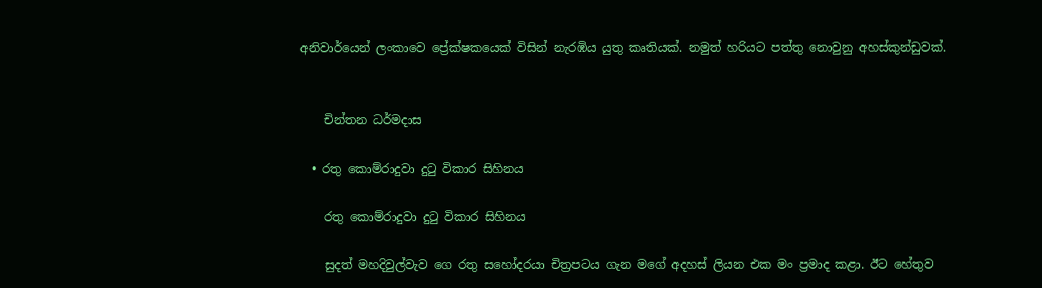අනිවාර්යෙන් ලංකාවෙ ප්‍රේක්ෂකයෙක් විසින් නැරඹිය යුතු කෘතියක්. නමුත් හරියට පත්තු නොවුනු අහස්කුන්ඩුවක්.


    චින්තන ධර්මදාස

  • රතු කොම්රාදුවා දුටු විකාර සිහිනය

    රතු කොම්රාදුවා දුටු විකාර සිහිනය

    සුදත් මහදිවුල්වැව ගෙ රතු සහෝදරයා චිත්‍රපටය ගැන මගේ අදහස් ලියන එක මං ප්‍රමාද කළා. ඊට හේතුව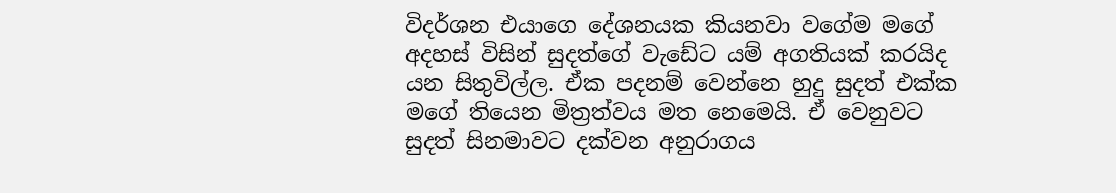විදර්ශන එයාගෙ දේශනයක කියනවා වගේම මගේ අදහස් විසින් සුදත්ගේ වැඩේට යම් අගතියක් කරයිද යන සිතුවිල්ල. ඒක පදනම් වෙන්නෙ හුදු සුදත් එක්ක මගේ තියෙන මිත්‍රත්වය මත නෙමෙයි. ඒ වෙනුවට සුදත් සිනමාවට දක්වන අනුරාගය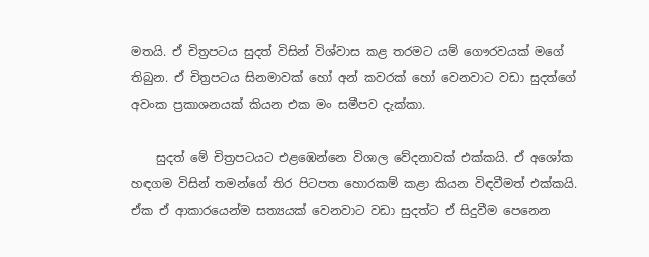මතයි. ඒ චිත්‍රපටය සුදත් විසින් විශ්වාස කළ තරමට යම් ගෞරවයක් මගේ තිබුන. ඒ චිත්‍රපටය සිනමාවක් හෝ අන් කවරක් හෝ වෙනවාට වඩා සුදත්ගේ අවංක ප්‍රකාශනයක් කියන එක මං සමීපව දැක්කා.

    සුදත් මේ චිත්‍රපටයට එළඹෙන්නෙ විශාල වේදනාවක් එක්කයි. ඒ අශෝක හඳගම විසින් තමන්ගේ තිර පිටපත හොරකම් කළා කියන විඳවීමත් එක්කයි. ඒක ඒ ආකාරයෙන්ම සත්‍යයක් වෙනවාට වඩා සුදත්ට ඒ සිදුවීම පෙනෙන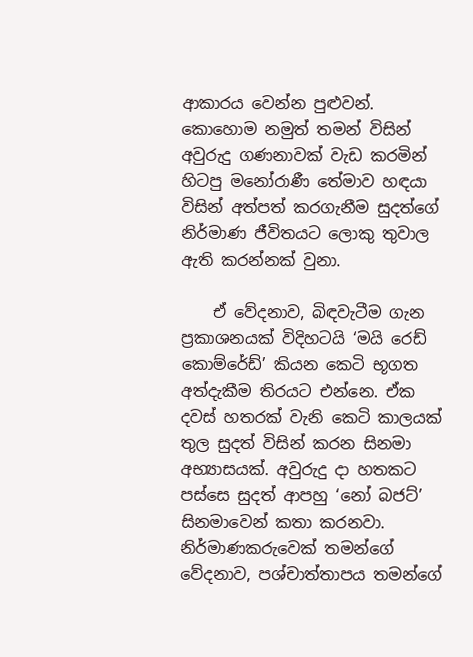ආකාරය වෙන්න පුළුවන්. කොහොම නමුත් තමන් විසින් අවුරුදු ගණනාවක් වැඩ කරමින් හිටපු මනෝරාණී තේමාව හඳයා විසින් අත්පත් කරගැනීම සුදත්ගේ නිර්මාණ ජීවිතයට ලොකු තුවාල ඇති කරන්නක් වුනා.

    ඒ වේදනාව, බිඳවැටීම ගැන ප්‍රකාශනයක් විදිහටයි ‘මයි රෙඩ් කොම්රේඩ්’ කියන කෙටි භූගත අත්දැකීම තිරයට එන්නෙ. ඒක දවස් හතරක් වැනි කෙටි කාලයක් තුල සුදත් විසින් කරන සිනමා අභ්‍යාසයක්. අවුරුදු දා හතකට පස්සෙ සුදත් ආපහු ‘නෝ බජට්’ සිනමාවෙන් කතා කරනවා. නිර්මාණකරුවෙක් තමන්ගේ වේදනාව, පශ්චාත්තාපය තමන්ගේ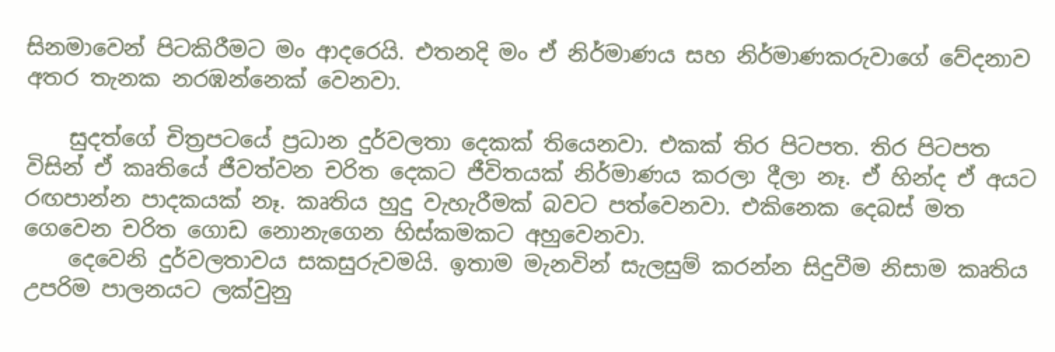සිනමාවෙන් පිටකිරීමට මං ආදරෙයි. එතනදි මං ඒ නිර්මාණය සහ නිර්මාණකරුවාගේ වේදනාව අතර තැනක නරඹන්නෙක් වෙනවා.

    සුදත්ගේ චිත්‍රපටයේ ප්‍රධාන දුර්වලතා දෙකක් තියෙනවා. එකක් තිර පිටපත. තිර පිටපත විසින් ඒ කෘතියේ ජීවත්වන චරිත දෙකට ජීවිතයක් නිර්මාණය කරලා දීලා නෑ. ඒ හින්ද ඒ අයට රඟපාන්න පාදකයක් නෑ. කෘතිය හුදු වැහැරීමක් බවට පත්වෙනවා. එකිනෙක දෙබස් මත ගෙවෙන චරිත ගොඩ නොනැගෙන හිස්කමකට අහුවෙනවා.
    දෙවෙනි දුර්වලතාවය සකසුරුවමයි. ඉතාම මැනවින් සැලසුම් කරන්න සිදුවීම නිසාම කෘතිය උපරිම පාලනයට ලක්වුනු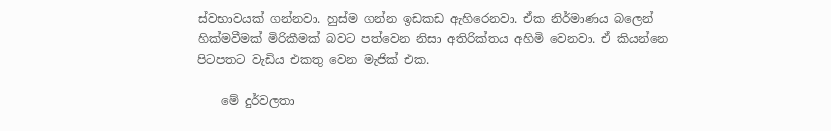ස්වභාවයක් ගන්නවා. හුස්ම ගන්න ඉඩකඩ ඇහිරෙනවා. ඒක නිර්මාණය බලෙන් හික්මවීමක් මිරිකීමක් බවට පත්වෙන නිසා අතිරික්තය අහිමි වෙනවා. ඒ කියන්නෙ පිටපතට වැඩිය එකතු වෙන මැජික් එක.

    මේ දුර්වලතා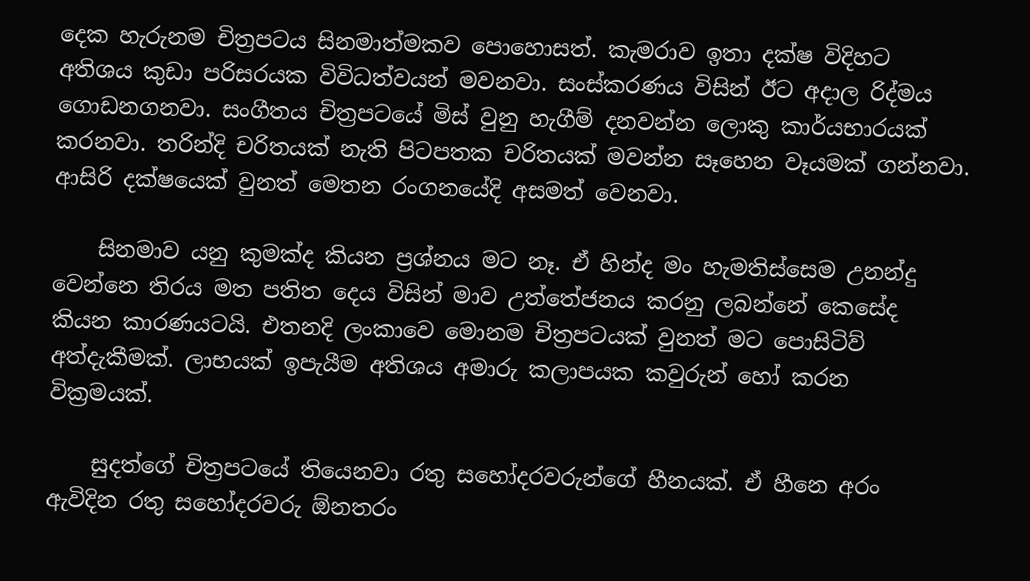දෙක හැරුනම චිත්‍රපටය සිනමාත්මකව පොහොසත්. කැමරාව ඉතා දක්ෂ විදිහට අතිශය කුඩා පරිසරයක විවිධත්වයන් මවනවා. සංස්කරණය විසින් ඊට අදාල රිද්මය ගොඩනගනවා. සංගීතය චිත්‍රපටයේ මිස් වුනු හැගීම් දනවන්න ලොකු කාර්යභාරයක් කරනවා. තරින්දි චරිතයක් නැති පිටපතක චරිතයක් මවන්න සෑහෙන වෑයමක් ගන්නවා. ආසිරි දක්ෂයෙක් වුනත් මෙතන රංගනයේදි අසමත් වෙනවා.

    සිනමාව යනු කුමක්ද කියන ප්‍රශ්නය මට නෑ. ඒ හින්ද මං හැමතිස්සෙම උනන්දු වෙන්නෙ තිරය මත පතිත දෙය විසින් මාව උත්තේජනය කරනු ලබන්නේ කෙසේද කියන කාරණයටයි. එතනදි ලංකාවෙ මොනම චිත්‍රපටයක් වුනත් මට පොසිටිව් අත්දැකීමක්. ලාභයක් ඉපැයීම අතිශය අමාරු කලාපයක කවුරුන් හෝ කරන වික්‍රමයක්.

    සුදත්ගේ චිත්‍රපටයේ තියෙනවා රතු සහෝදරවරුන්ගේ හීනයක්. ඒ හීනෙ අරං ඇවිදින රතු සහෝදරවරු ඕනතරං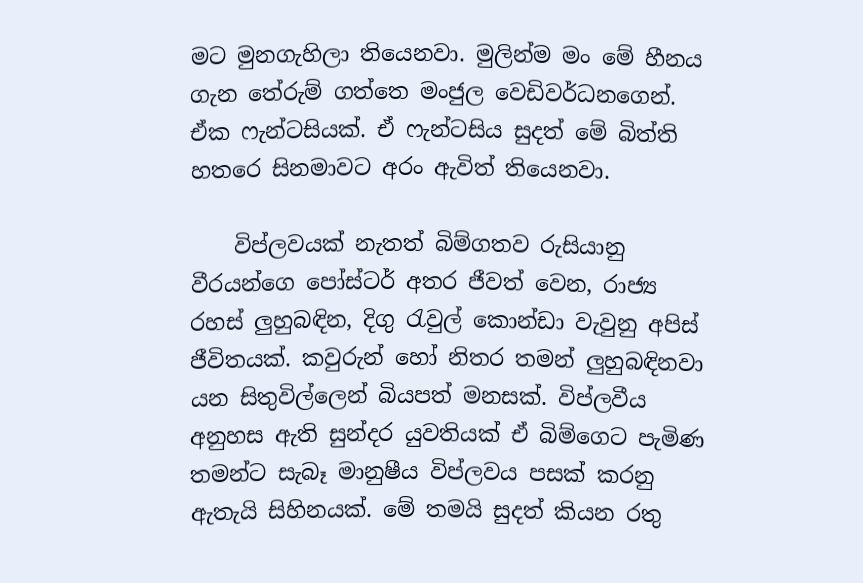මට මුනගැහිලා තියෙනවා. මුලින්ම මං මේ හීනය ගැන තේරුම් ගත්තෙ මංජුල වෙඩිවර්ධනගෙන්. ඒක ෆැන්ටසියක්. ඒ ෆැන්ටසිය සුදත් මේ බිත්ති හතරෙ සිනමාවට අරං ඇවිත් තියෙනවා.

    විප්ලවයක් නැතත් බිම්ගතව රුසියානු වීරයන්ගෙ පෝස්ටර් අතර ජීවත් වෙන, රාජ්‍ය රහස් ලුහුබඳින, දිගු රැවුල් කොන්ඩා වැවුනු අපිස් ජීවිතයක්. කවුරුන් හෝ නිතර තමන් ලුහුබඳිනවා යන සිතුවිල්ලෙන් බියපත් මනසක්. විප්ලවීය අනුහස ඇති සුන්දර යුවතියක් ඒ බිම්ගෙට පැමිණ තමන්ට සැබෑ මානුෂීය විප්ලවය පසක් කරනු ඇතැයි සිහිනයක්. මේ තමයි සුදත් කියන රතු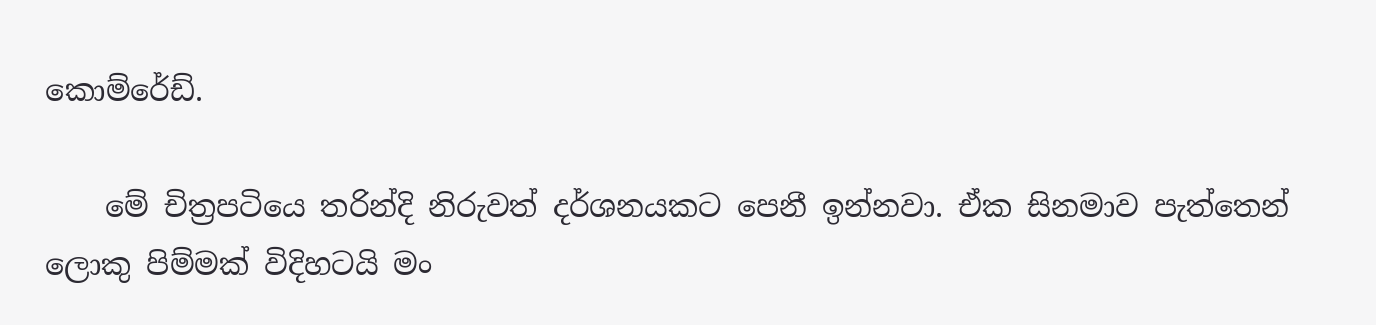කොම්රේඩ්.

    මේ චිත්‍රපටියෙ තරින්දි නිරුවත් දර්ශනයකට පෙනී ඉන්නවා. ඒක සිනමාව පැත්තෙන් ලොකු පිම්මක් විදිහටයි මං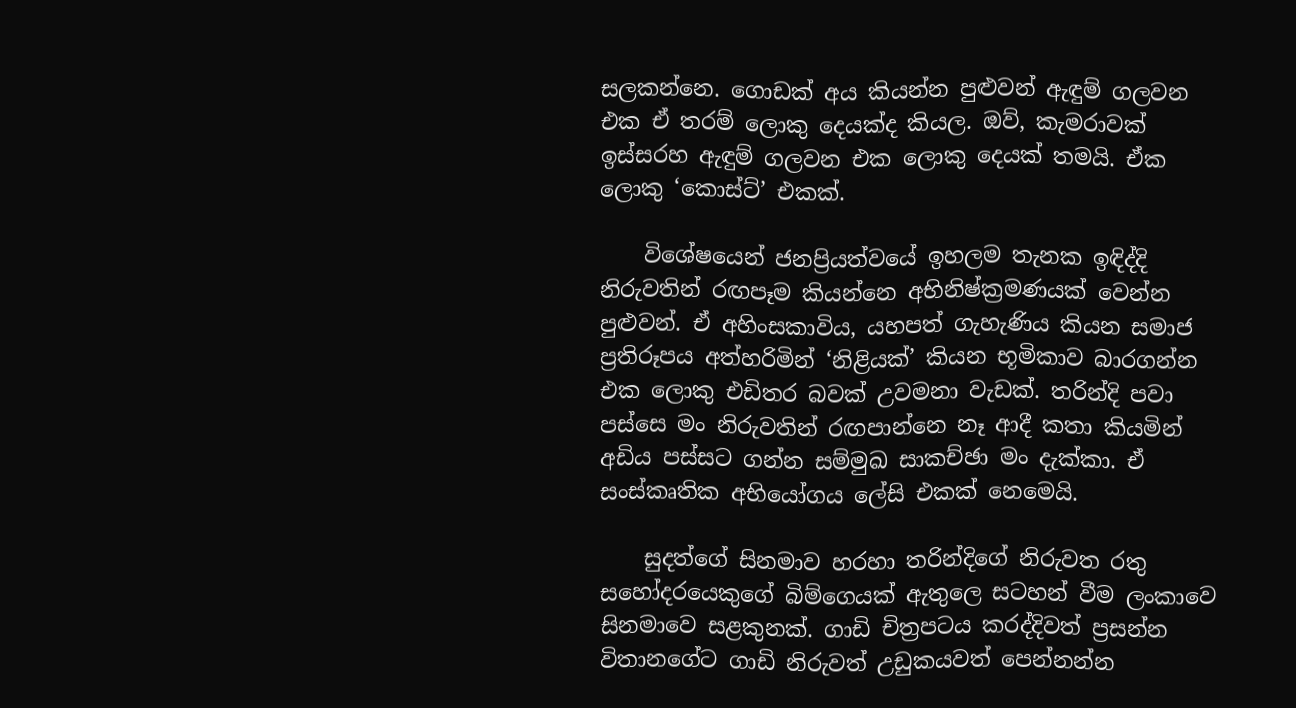සලකන්නෙ. ගොඩක් අය කියන්න පුළුවන් ඇඳුම් ගලවන එක ඒ තරම් ලොකු දෙයක්ද කියල. ඔව්, කැමරාවක් ඉස්සරහ ඇඳුම් ගලවන එක ලොකු දෙයක් තමයි. ඒක ලොකු ‘කොස්ට්’ එකක්.

    විශේෂයෙන් ජනප්‍රියත්වයේ ඉහලම තැනක ඉඳිද්දි නිරුවතින් රඟපෑම කියන්නෙ අභිනිෂ්ක්‍රමණයක් වෙන්න පුළුවන්. ඒ අහිංසකාවිය, යහපත් ගැහැණිය කියන සමාජ ප්‍රතිරූපය අත්හරිමින් ‘නිළියක්’ කියන භූමිකාව බාරගන්න එක ලොකු එඩිතර බවක් උවමනා වැඩක්. තරින්දි පවා පස්සෙ මං නිරුවතින් රඟපාන්නෙ නෑ ආදී කතා කියමින් අඩිය පස්සට ගන්න සම්මුඛ සාකච්ඡා මං දැක්කා. ඒ සංස්කෘතික අභියෝගය ලේසි එකක් නෙමෙයි.

    සුදත්ගේ සිනමාව හරහා තරින්දිගේ නිරුවත රතු සහෝදරයෙකුගේ බිම්ගෙයක් ඇතුලෙ සටහන් වීම ලංකාවෙ සිනමාවෙ සළකුනක්. ගාඩි චිත්‍රපටය කරද්දිවත් ප්‍රසන්න විතානගේට ගාඩි නිරුවත් උඩුකයවත් පෙන්නන්න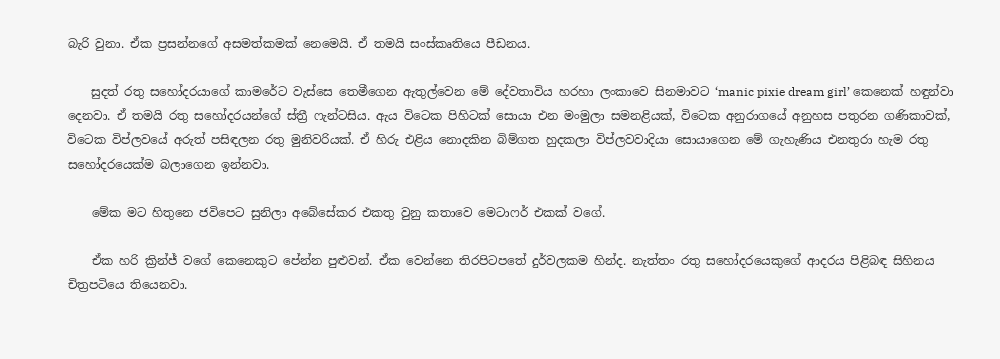බැරි වුනා. ඒක ප්‍රසන්නගේ අසමත්කමක් නෙමෙයි. ඒ තමයි සංස්කෘතියෙ පීඩනය.

    සුදත් රතු සහෝදරයාගේ කාමරේට වැස්සෙ තෙමීගෙන ඇතුල්වෙන මේ දේවතාවිය හරහා ලංකාවෙ සිනමාවට ‘manic pixie dream girl’ කෙනෙක් හඳුන්වා දෙනවා. ඒ තමයි රතු සහෝදරයන්ගේ ස්ත්‍රී ෆැන්ටසිය. ඇය විටෙක පිහිටක් සොයා එන මංමුලා සමනළියක්, විටෙක අනුරාගයේ අනුහස පතුරන ගණිකාවක්, විටෙක විප්ලවයේ අරුත් පසිඳලන රතු මුනිවරියක්. ඒ හිරු එළිය නොදකින බිම්ගත හුදකලා විප්ලවවාදියා සොයාගෙන මේ ගැහැණිය එනතුරා හැම රතු සහෝදරයෙක්ම බලාගෙන ඉන්නවා.

    මේක ‍මට හිතුනෙ ජවිපෙට සුනිලා අබේසේකර එකතු වුනු කතාවෙ මෙටා‍ෆර් එකක් වගේ.

    ඒක හරි ක්‍රින්ජ් වගේ කෙනෙකුට පේන්න පුළුවන්. ඒක වෙන්නෙ තිරපිටපතේ දුර්වලකම හින්ද. නැත්තං රතු සහෝදරයෙකුගේ ආදරය පිළිබඳ සිහිනය චිත්‍රපටියෙ තියෙනවා.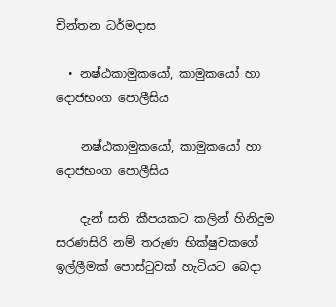චින්තන ධර්මදාස

  • නෂ්ඨකාමුකයෝ, කාමුකයෝ හා දොජභංග පොලීසිය

    නෂ්ඨකාමුකයෝ, කාමුකයෝ හා දොජභංග පොලීසිය

    දැන් සති කීපයකට කලින් හිනිදුම සරණසිරි නම් තරුණ භික්ෂුවකගේ ඉල්ලීමක් පොස්ටුවක් හැටියට බෙදා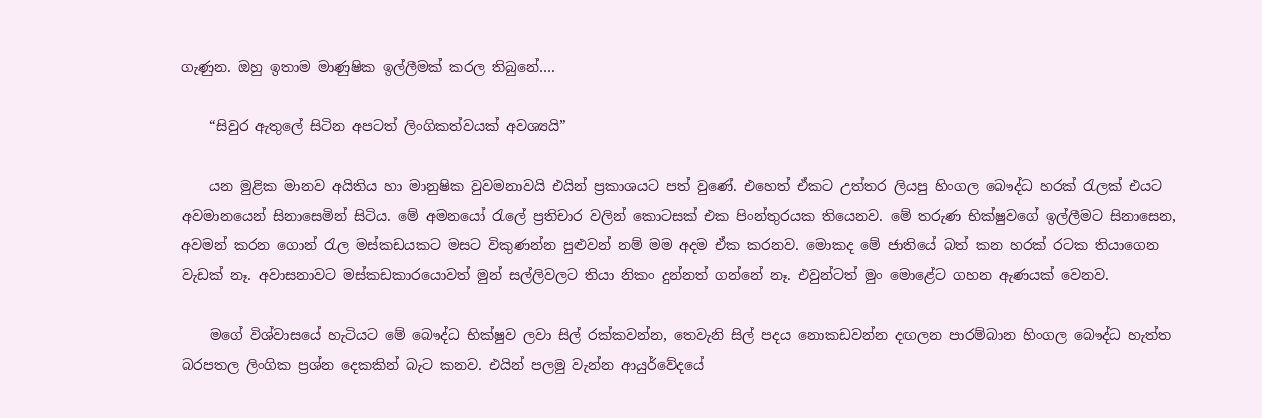ගැණුන. ඔහු ඉතාම මාණුෂික ඉල්ලීමක් කරල තිබුනේ….

    “සිවුර ඇතුලේ සිටින අපටත් ලිංගිකත්වයක් අවශ්‍යයි”

    යන මුළික මානව අයිතිය හා මානුෂික වුවමනාවයි එයින් ප්‍රකාශයට පත් වුණේ. එහෙත් ඒකට උත්තර ලියපු හිංගල බෞද්ධ හරක් රැලක් එයට අවමානයෙන් සිනාසෙමින් සිටිය. මේ අමනයෝ රැලේ ප්‍රතිචාර වලින් කොටසක් එක පිංන්තුරයක තියෙනව. මේ තරුණ භික්ෂුවගේ ඉල්ලීමට සිනාසෙන, අවමන් කරන ගොන් රැල මස්කඩයකට මසට විකුණන්න පුළුවන් නම් මම අදම ඒක කරනව. මොකද මේ ජාතියේ බත් කන හරක් රටක තියාගෙන වැඩක් නෑ. අවාසනාවට මස්කඩකාරයොවත් මුන් සල්ලිවලට තියා නිකං දුන්නත් ගන්නේ නෑ. එවුන්ටත් මුං මොළේට ගහන ඇණයක් වෙනව.

    මගේ විශ්වාසයේ හැටියට මේ බෞද්ධ භික්ෂුව ලවා සිල් රක්කවන්න, තෙවැනි සිල් පදය නොකඩවන්න දඟලන පාරම්බාන හිංගල බෞද්ධ හැත්ත බරපතල ලිංගික ප්‍රශ්න දෙකකින් බැට කනව. එයින් පලමු වැන්න ආයුර්වේදයේ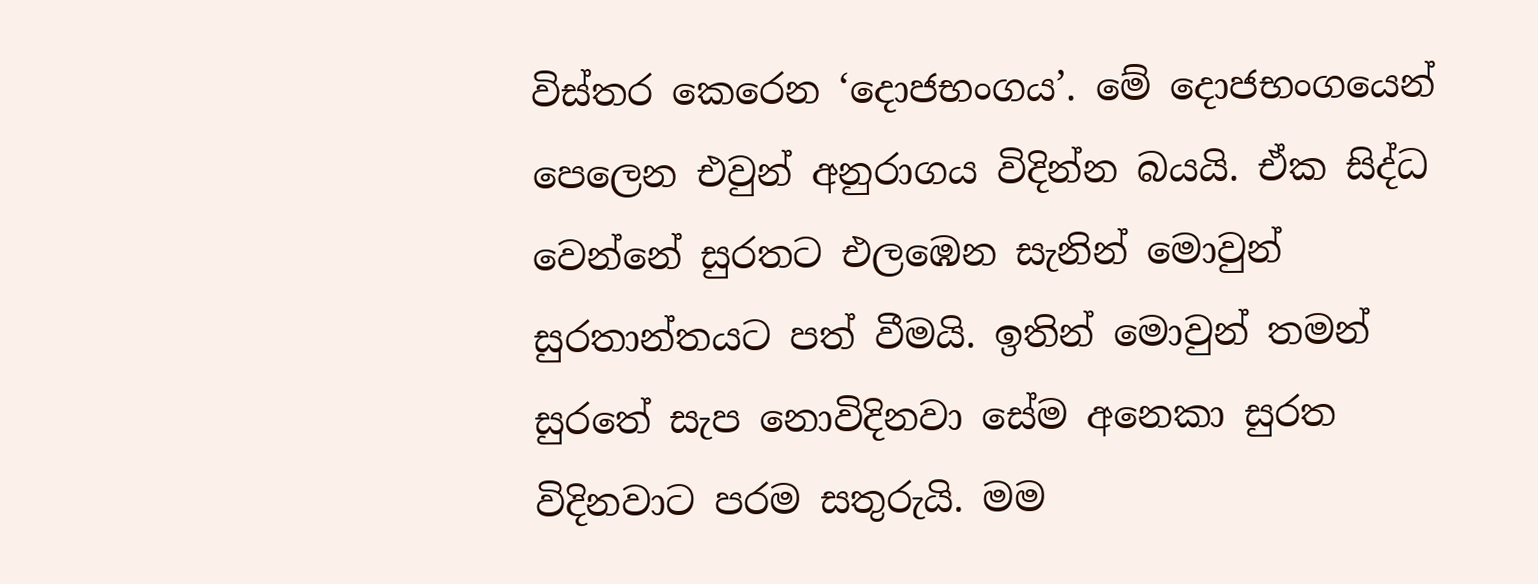විස්තර කෙරෙන ‘දොජභංගය’. මේ දොජභංගයෙන් පෙලෙන එවුන් අනුරාගය විදින්න බයයි. ඒක සිද්ධ වෙන්නේ සුරතට එලඹෙන සැනින් මොවුන් සුරතාන්තයට පත් වීමයි. ඉතින් මොවුන් තමන් සුරතේ සැප නොවිදිනවා සේම අනෙකා සුරත විදිනවාට පරම සතුරුයි. මම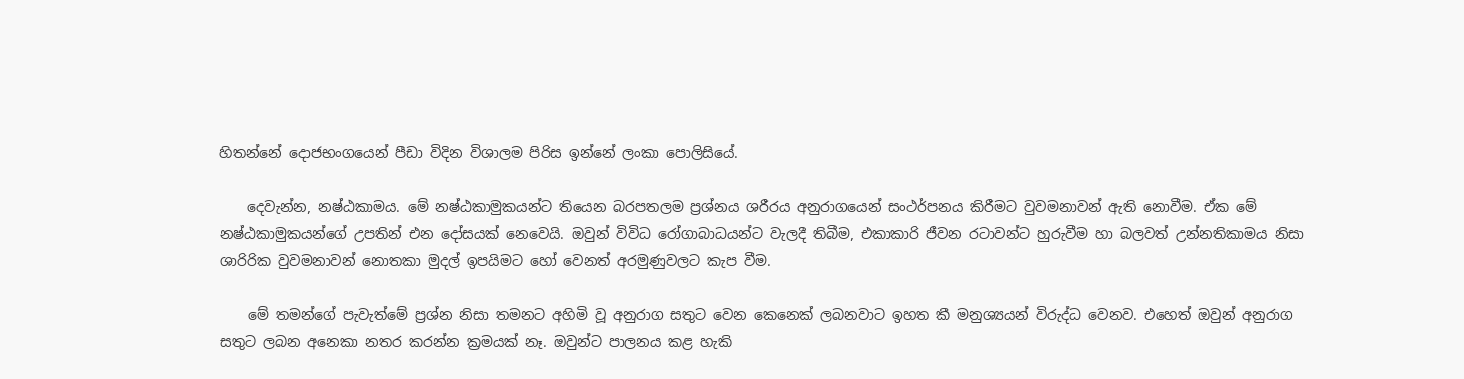හිතන්නේ දොජභංගයෙන් පීඩා විදින විශාලම පිරිස ඉන්නේ ලංකා පොලිසියේ.

    දෙවැන්න, නෂ්ඨකාමය. මේ නෂ්ඨකාමුකයන්ට තියෙන බරපතලම ප්‍රශ්නය ශරීරය අනුරාගයෙන් සංථර්පනය කිරීමට වුවමනාවන් ඇති නොවීම. ඒක මේ නෂ්ඨකාමුකයන්ගේ උපතින් එන දෝසයක් නෙවෙයි. ඔවුන් විවිධ රෝගාබාධයන්ට වැලදී තිබීම, එකාකාරි ජීවන රටාවන්ට හුරුවීම හා බලවත් උන්නතිකාමය නිසා ශාරිරික වුවමනාවන් නොතකා මුදල් ඉපයිමට හෝ වෙනත් අරමුණුවලට කැප වීම.

    මේ තමන්ගේ පැවැත්මේ ප්‍රශ්න නිසා තමනට අහිමි වූ අනුරාග සතුට වෙන කෙනෙක් ලබනවාට ඉහත කී මනුශ්‍යයන් විරුද්ධ වෙනව. එහෙත් ඔවුන් අනුරාග සතුට ලබන අනෙකා නතර කරන්න ක්‍රමයක් නෑ. ඔවුන්ට පාලනය කළ හැකි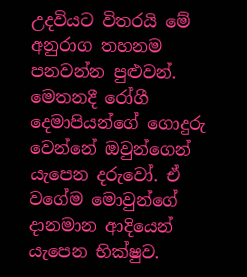උදවියට විතරයි මේ අනුරාග තහනම පනවන්න පුළුවන්. මෙතනදී රෝගී දෙමාපියන්ගේ ගොදුරු වෙන්නේ ඔවුන්ගෙන් යැපෙන දරුවෝ. ඒ වගේම මොවුන්ගේ දානමාන ආදියෙන් යැපෙන භික්ෂුව.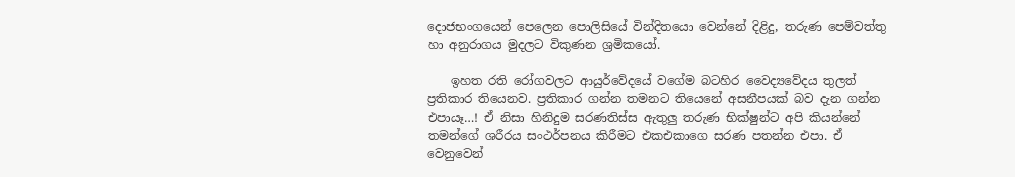දොජභංගයෙන් පෙලෙන පොලිසියේ වින්දිතයො වෙන්නේ දිළිදු, තරුණ පෙම්වත්තු හා අනුරාගය මුදලට විකුණන ශ්‍රමිකයෝ.

    ඉහත රති රෝගවලට ආයුර්වේදයේ වගේම බටහිර වෛද්‍යවේදය තුලත් ප්‍රතිකාර තියෙනව. ප්‍රතිකාර ගන්න තමනට තියෙනේ අසනීපයක් බව දැන ගන්න එපායෑ…! ඒ නිසා හිනිදුම සරණතිස්ස ඇතුලු තරුණ භික්ෂුන්ට අපි කියන්නේ තමන්ගේ ශරීරය සංථර්පනය කිරීමට එකඑකාගෙ සරණ පතන්න එපා. ඒ වෙනුවෙන්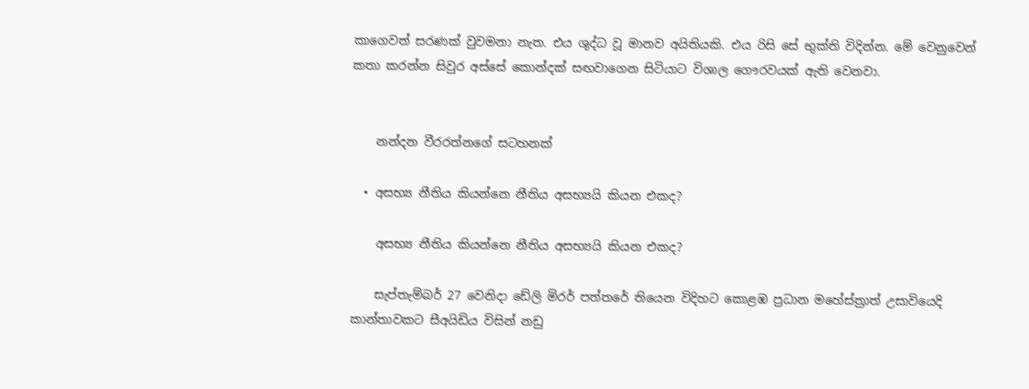කාගෙවත් සරණක් වුවමනා නැත. එය ශුද්ධ වූ මානව අයිතියකි. එය රිසි සේ භුක්ති විදින්න. මේ වෙනුවෙන් කතා කරන්න සිවුර අස්සේ කොන්දක් සඟවාගෙන සිටියාට විශාල ගෞරවයක් ඇති වෙනවා.


    නන්දන වීරරත්නගේ සටහනක්

  • අසභ්‍ය නීතිය කියන්නෙ නීතිය අසභ්‍යයි කියන එකද?

    අසභ්‍ය නීතිය කියන්නෙ නීතිය අසභ්‍යයි කියන එකද?

    සැප්තැම්බර් 27 වෙනිදා ඩේලි මිරර් පත්තරේ තියෙන විදිහට කොළඹ ප්‍රධාන මහේස්ත්‍රාත් උසාවියෙදි කාන්තාවකට සීඅයිඩිය විසින් නඩු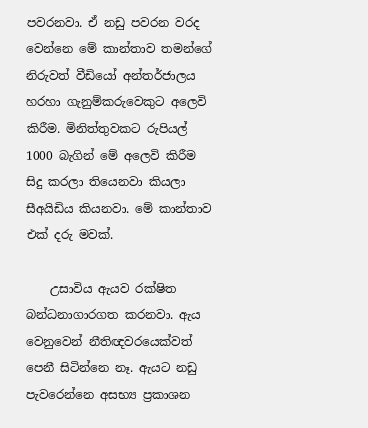පවරනවා. ඒ නඩු පවරන වරද වෙන්නෙ මේ කාන්තාව තමන්ගේ නිරුවත් වීඩියෝ අන්තර්ජාලය හරහා ගැනුම්කරුවෙකුට අලෙවි කිරීම. මිනිත්තුවකට රුපියල් 1000 බැගින් මේ ‍අලෙවි කිරීම සිදු කරලා තියෙනවා කියලා සීඅයිඩිය කියනවා. මේ කාන්තාව එක් දරු මවක්.

    උසාවිය ඇයව රක්ෂිත බන්ධනාගාරගත කරනවා. ඇය වෙනුවෙන් නීතිඥවරයෙක්වත් පෙනී සිටින්නෙ නෑ. ඇයට නඩු පැවරෙන්නෙ අසභ්‍ය ප්‍රකාශන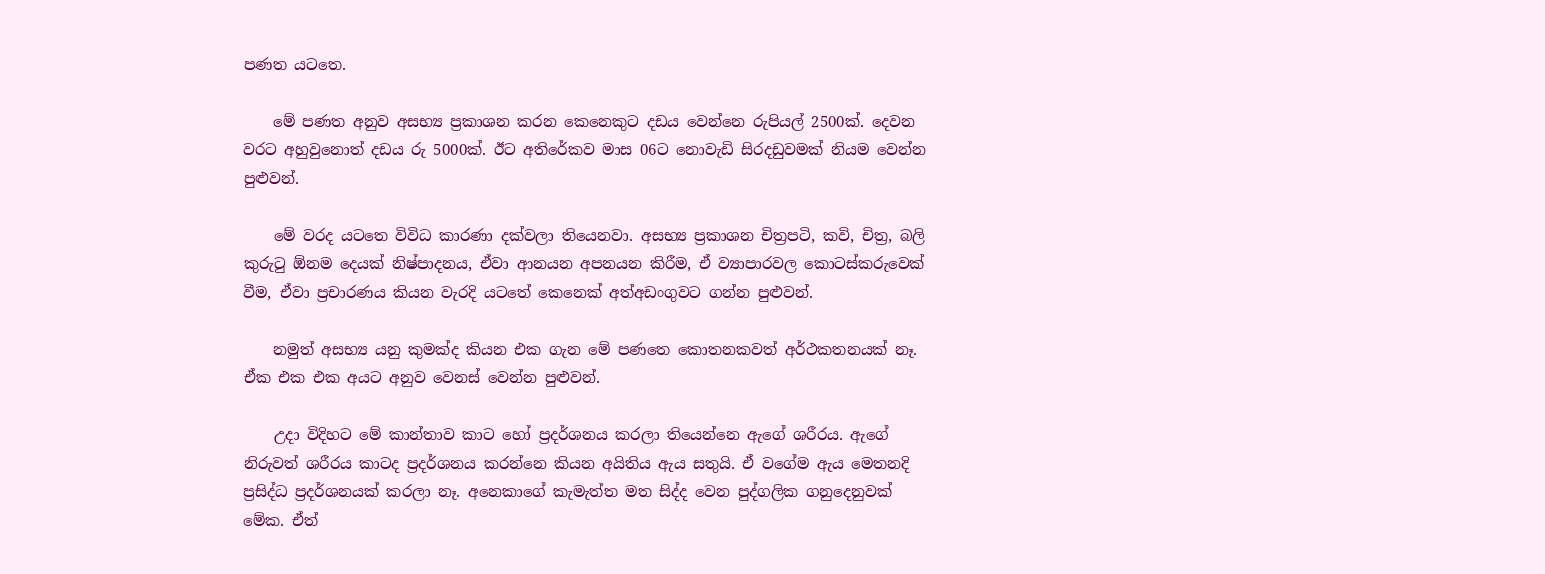පණත යටතෙ.

    මේ පණත අනුව අසභ්‍ය ප්‍රකාශන කරන කෙනෙකුට දඩය වෙන්නෙ රුපියල් 2500ක්. දෙවන වරට අහුවුනොත් දඩය රු 5000ක්. ඊට අතිරේකව මාස 06ට නොවැඩි සිරදඩුවමක් නියම වෙන්න පුළුවන්.

    මේ වරද යටතෙ විවිධ කාරණා දක්වලා තියෙනවා. අසභ්‍ය ප්‍රකාශන චිත්‍රපටි, කවි, චිත්‍ර, බලි කුරුටු ඕනම දෙයක් නිෂ්පාදනය, ඒවා ආනයන අපනයන කිරීම, ඒ ව්‍යාපාරවල කොටස්කරුවෙක් වීම, ඒවා ප්‍රචාරණය කියන වැරදි යටතේ කෙනෙක් අත්අඩංගුවට ගන්න පුළුවන්.

    නමුත් අසභ්‍ය යනු කුමක්ද කියන එක ගැන මේ පණතෙ කොතනකවත් අර්ථකතනයක් නෑ. ඒක එක එක අයට අනුව වෙනස් වෙන්න පුළුවන්.

    උදා විදිහට මේ කාන්තාව කාට හෝ ප්‍රදර්ශනය කරලා තියෙන්නෙ ඇගේ ශරීරය. ඇගේ නිරුවත් ශරීරය කාටද ප්‍රදර්ශනය කරන්නෙ කියන අයිතිය ඇය සතුයි. ඒ වගේම ඇය මෙතනදි ප්‍රසිද්ධ ප්‍රදර්ශනයක් කරලා නෑ. අනෙකාගේ කැමැත්ත මත සිද්ද වෙන පුද්ගලික ගනුදෙනුවක් මේක. ඒත්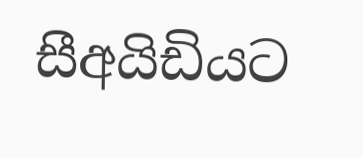සීඅයිඩියට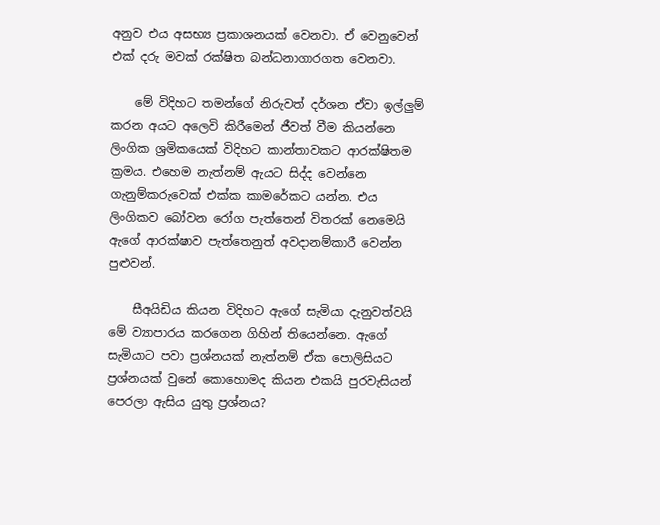අනුව එය අසභ්‍ය ප්‍රකාශනයක් වෙනවා. ඒ වෙනුවෙන් එක් දරු මවක් රක්ෂිත බන්ධනාගාරගත වෙනවා.

    මේ විදිහට තමන්ගේ නිරුවත් දර්ශන ඒවා ඉල්ලුම් කරන අයට අලෙවි කිරීමෙන් ජීවත් වීම කියන්නෙ ලිංගික ශ්‍රමිකයෙක් විදිහට කාන්තාවකට ආරක්ෂිතම ක්‍රමය. එහෙම නැත්නම් ඇයට සිද්ද වෙන්නෙ ගැනුම්කරුවෙක් එක්ක කාමරේකට යන්න. එය ලිංගිකව බෝවන රෝග පැත්තෙන් විතරක් නෙමෙයි ඇගේ ආරක්ෂාව පැත්තෙනුත් අවදානම්කාරී වෙන්න පුළුවන්.

    සීඅයිඩිය කියන විදිහට ඇගේ සැමියා දැනුවත්වයි මේ ව්‍යාපාරය කරගෙන ගිහින් තියෙන්නෙ. ඇගේ සැමියාට පවා ප්‍රශ්නයක් නැත්නම් ඒක පොලිසියට ප්‍රශ්නයක් වුනේ කොහොමද කියන එකයි පුරවැසියන් පෙරලා ඇසිය යුතු ප්‍රශ්නය?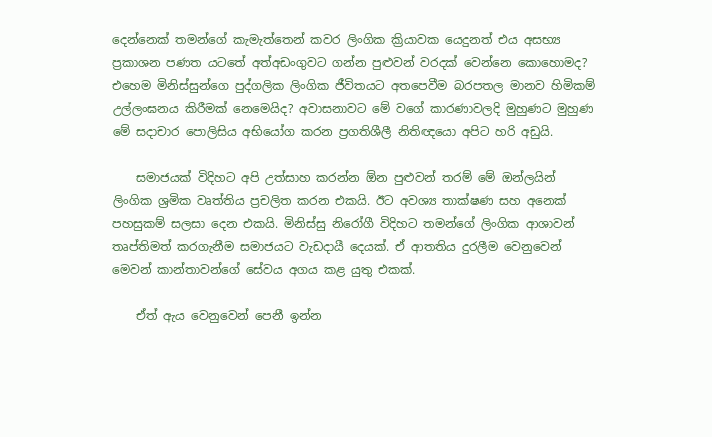දෙන්නෙක් තමන්ගේ කැමැත්තෙන් කවර ලිංගික ක්‍රියාවක යෙදුනත් එය අසභ්‍ය ප්‍රකාශන පණත යටතේ අත්අඩංගුවට ගන්න පුළුවන් වරදක් වෙන්නෙ කොහොමද? එහෙම මිනිස්සුන්ගෙ පුද්ගලික ලිංගික ජීවිතයට අතපෙවීම බරපතල මානව හිමිකම් උල්ලංඝනය කිරීමක් නෙමෙයිද? අවාසනාවට මේ වගේ කාරණාවලදි මුහුණට මුහුණ මේ සදාචාර පොලිසිය අභියෝග කරන ප්‍රගතිශීලී නිතිඥයො අපිට හරි අඩුයි.

    සමාජයක් විදිහට අපි උත්සාහ කරන්න ඕන පුළුවන් තරම් මේ ඔන්ලයින් ලිංගික ශ්‍රමික වෘත්තිය ප්‍රචලිත කරන එකයි. ඊට අවශ්‍ය තාක්ෂණ සහ අනෙක් පහසුකම් සලසා දෙන එකයි. මිනිස්සු නිරෝගී විදිහට තමන්ගේ ලිංගික ආශාවන් තෘප්තිමත් කරගැනීම සමාජයට වැඩදායී දෙයක්. ඒ ආතතිය දුරලීම වෙනුවෙන් මෙවන් කාන්තාවන්ගේ සේවය අගය කළ යුතු එකක්.

    ඒත් ඇය වෙනුවෙන් පෙනී ඉන්න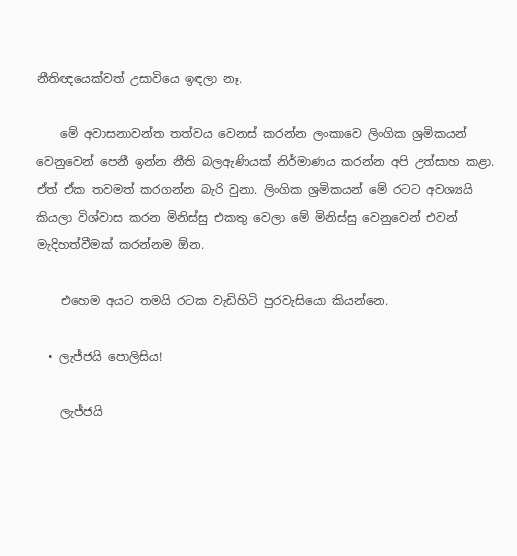නීතිඥයෙක්වත් උසාවියෙ ඉඳලා නෑ.

    මේ අවාසනාවන්ත තත්වය වෙනස් කරන්න ලංකාවෙ ලිංගික ශ්‍රමිකයන් වෙනුවෙන් පෙනී ඉන්න නීති බලඇණියක් නිර්මාණය කරන්න අපි උත්සාහ කළා. ඒත් ඒක තවමත් කරගන්න බැරි වුනා. ලිංගික ශ්‍රමිකයන් මේ රටට අවශ්‍යයි කියලා විශ්වාස කරන මිනිස්සු එකතු වෙලා මේ මිනිස්සු වෙනුවෙන් එවන් මැදිහත්වීමක් කරන්නම ඕන.

    එහෙම අයට තමයි රටක වැඩිහිටි පුරවැසියො කියන්නෙ.

  • ලැජ්ජයි පොලිසිය!

    ලැජ්ජයි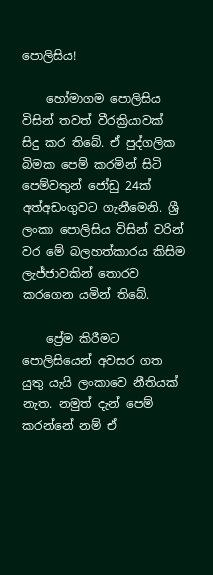පොලිසිය!

    හෝමාගම පොලිසිය විසින් තවත් වීරක්‍රියාවක් සිදු කර තිබේ. ඒ පුද්ගලික බිමක පෙම් කරමින් සිටි පෙම්වතුන් ජෝඩු 24ක් අත්අඩංගුවට ගැනීමෙනි. ශ්‍රී ලංකා පොලිසිය විසින් වරින් වර මේ බලහත්කාරය කිසිම ලැජ්ජාවකින් තොරව කරගෙන යමින් තිබේ.

    ප්‍රේම කිරීමට පොලිසියෙන් අවසර ගත යුතු යැයි ලංකාවෙ නීතියක් නැත. නමුත් දැන් පෙම් කරන්නේ නම් ඒ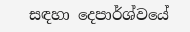සඳහා දෙපාර්ශ්වයේ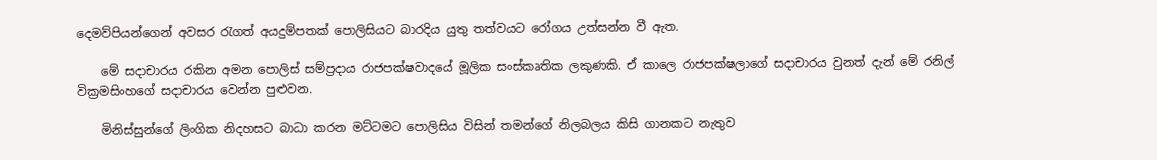දෙමව්පියන්ගෙන් අවසර රැගත් අයදුම්පතක් පොලිසියට බාරදිය යුතු තත්වයට‍ රෝගය උත්සන්න වී ඇත.

    මේ සදාචාරය රකින අමන පොලිස් සම්ප්‍රදාය රාජපක්ෂවාදයේ මූලික සංස්කෘතික ලකුණකි. ඒ කාලෙ රාජපක්ෂලාගේ සදාචාරය වුනත් දැන් මේ රනිල් වික්‍රමසිංහගේ සදාචාරය වෙන්න පුළුවන.

    මිනිස්සුන්ගේ ලිංගික නිදහසට බාධා කරන මට්ටමට පොලිසිය විසින් තමන්ගේ නිලබලය කිසි ගානකට නැතුව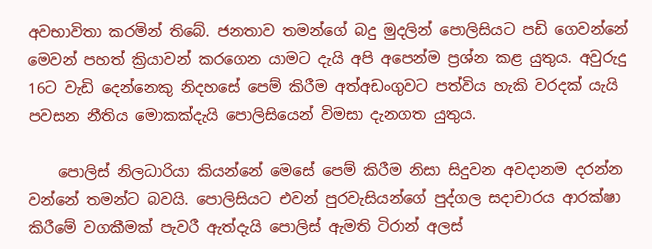අවභාවිතා කරමින් තිබේ. ජනතාව තමන්ගේ බදු මුදලින් පොලිසියට පඩි ගෙවන්නේ මෙවන් පහත් ක්‍රියාවන් කරගෙන යාමට දැයි අපි අපෙන්ම ප්‍රශ්න කළ යුතුය. අවුරුදු 16ට වැඩි දෙන්නෙකු නිදහසේ පෙම් කිරීම අත්අඩංගුවට පත්විය හැකි වරදක් යැයි පවසන නීතිය මොකක්දැයි පොලිසියෙන් විමසා දැනගත යුතුය.

    පොලිස් නිලධාරියා කියන්නේ මෙසේ පෙම් කිරීම නිසා සිදුවන අවදානම දරන්න වන්නේ තමන්ට බවයි. පොලිසියට එවන් පුරවැසියන්ගේ පුද්ගල සදාචාරය ආරක්ෂා කිරීමේ වගකීමක් පැවරී ඇත්දැයි පොලිස් ඇමති ටිරාන් අලස්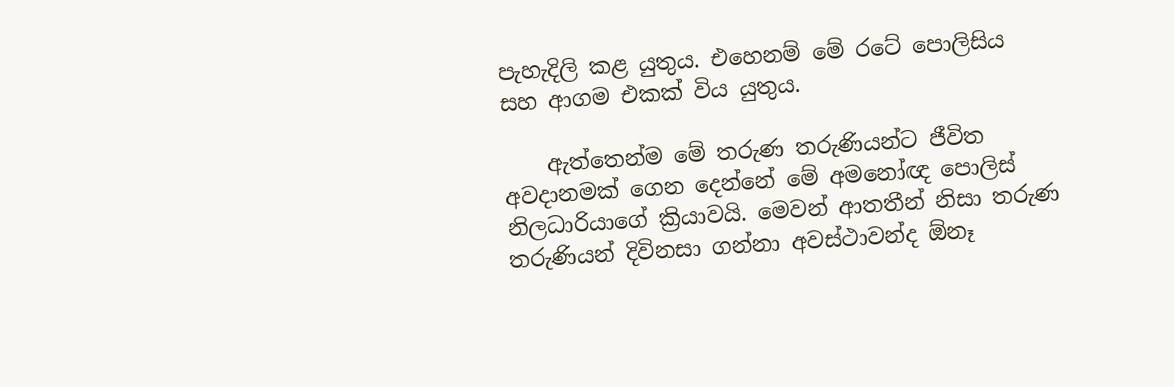පැහැදිලි කළ යුතුය. එහෙනම් මේ රටේ පොලිසිය සහ ආගම එකක් විය යුතුය.

    ඇත්තෙන්ම මේ තරුණ තරුණියන්ට ජීවිත අවදානමක් ගෙන දෙන්නේ මේ අමනෝඥ පොලිස් නිලධාරියාගේ ක්‍රියාවයි. මෙවන් ආතතීන් නිසා තරුණ තරුණියන් දිවිනසා ගන්නා අවස්ථාවන්ද ඕනෑ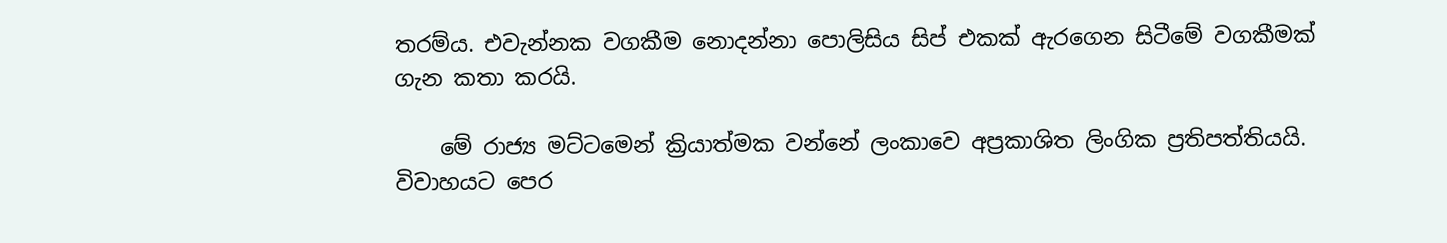තරම්ය. එවැන්නක වගකීම නොදන්නා පොලිසිය සිප් එකක් ඇරගෙන සිටීමේ වගකීමක් ගැන කතා කරයි.

    මේ රාජ්‍ය මට්ටමෙන් ක්‍රියාත්මක වන්නේ ලංකාවෙ අප්‍රකාශිත ලිංගික ප්‍රතිපත්තියයි. විවාහයට පෙර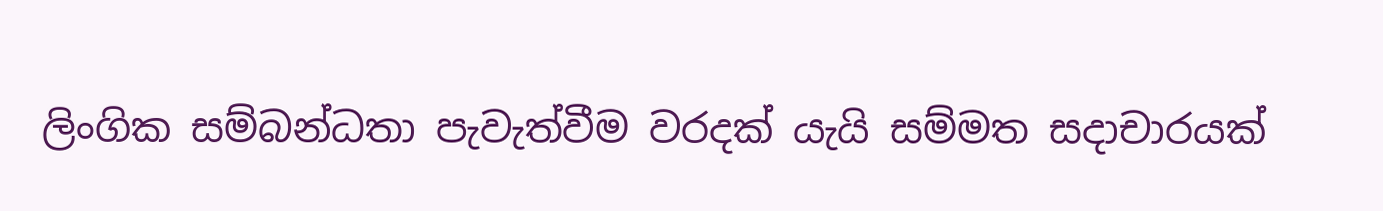ලිංගික සම්බන්ධතා පැවැත්වීම වරදක් යැයි සම්මත සදාචාරයක්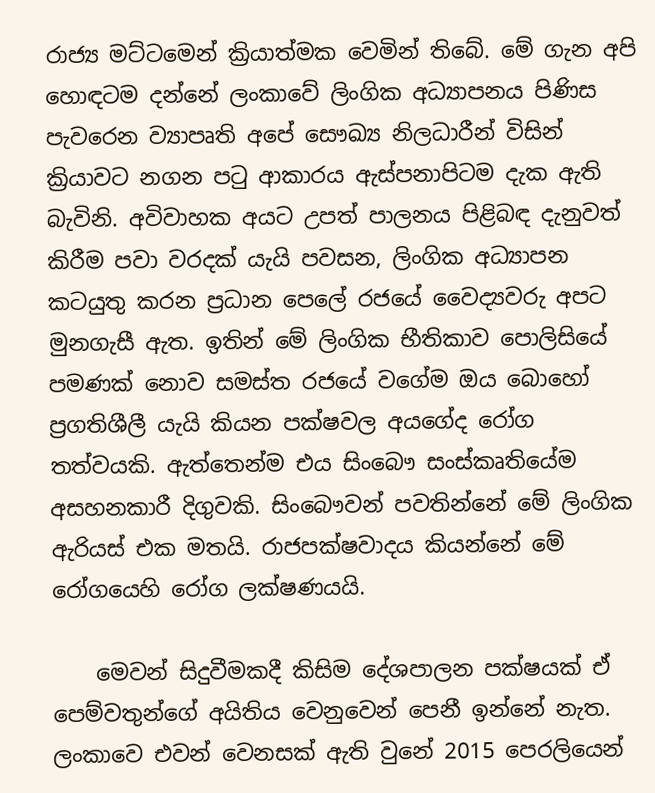රාජ්‍ය මට්ටමෙන් ක්‍රියාත්මක වෙමින් තිබේ. මේ ගැන අපි හොඳටම දන්නේ ලංකාවේ ලිංගික අධ්‍යාපනය පිණිස පැවරෙන ව්‍යාපෘති අපේ සෞඛ්‍ය නිලධාරීන් විසින් ක්‍රියාවට නගන පටු ආකාරය ඇස්පනාපිටම දැක ඇති බැවිනි. අවිවාහක අයට උපත් පාලනය පිළිබඳ දැනුවත් කිරීම පවා වරදක් යැයි පවසන, ලිංගික අධ්‍යාපන කටයුතු කරන ප්‍රධාන පෙලේ රජයේ වෛද්‍යවරු අපට මුනගැසී ඇත. ඉතින් මේ ලිංගික භීතිකාව පොලිසියේ පමණක් නොව සමස්ත රජයේ වගේම ඔය බොහෝ ප්‍රගතිශීලී යැයි කියන පක්ෂවල අයගේද රෝග තත්වයකි. ඇත්තෙන්ම එය සිංබෞ සංස්කෘතියේම අසහනකාරී දිගුවකි. සිංබෞවන් පවතින්නේ මේ ලිංගික ඇරියස් එක මතයි. රාජපක්ෂවාදය කියන්නේ මේ රෝගයෙහි රෝග ලක්ෂණයයි.

    මෙවන් සිදුවීමකදී කිසිම දේශපාලන පක්ෂයක් ඒ පෙම්වතුන්ගේ අයිතිය වෙනුවෙන් පෙනී ඉන්නේ නැත. ලංකාවෙ එවන් වෙනසක් ඇති වුනේ 2015 පෙරලියෙන්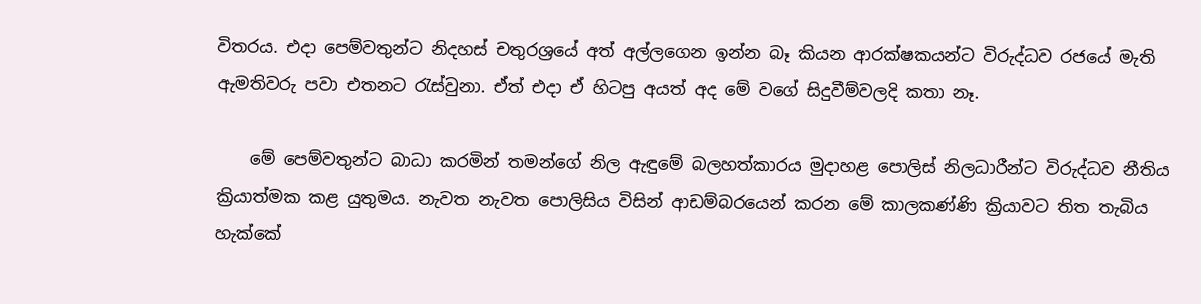විතරය. එදා පෙම්වතුන්ට නිදහස් චතුරශ්‍රයේ අත් අල්ලගෙන ඉන්න බෑ කියන ආරක්ෂකයන්ට විරුද්ධව රජයේ මැති ඇමතිවරු පවා එතනට රැස්වුනා. ඒත් එදා ඒ හිටපු අයත් අද මේ වගේ සිදුවීම්වලදි කතා නෑ.

    මේ පෙම්වතුන්ට බාධා කරමින් තමන්ගේ නිල ඇඳුමේ බලහත්කාරය මුදාහළ පොලිස් නිලධාරීන්ට විරුද්ධව නීතිය ක්‍රියාත්මක කළ යුතුමය. නැවත නැවත පොලිසිය විසින් ආඩම්බරයෙන් කරන මේ කාලකණ්ණි ක්‍රියාවට තිත තැබිය හැක්කේ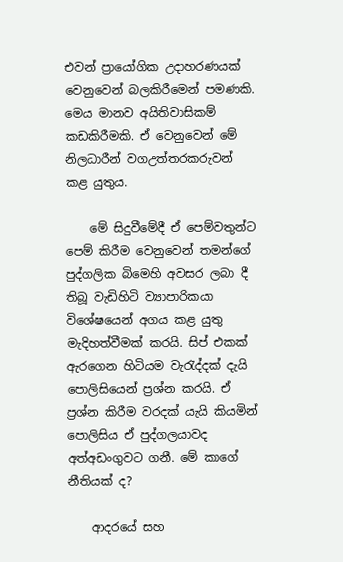එවන් ප්‍රායෝගික උදාහරණයක් වෙනුවෙන් බලකිරීමෙන් පමණකි. මෙය මානව අයිතිවාසිකම් කඩකිරීමකි. ඒ වෙනුවෙන් මේ නිලධාරීන් වගඋත්තරකරුවන් කළ යුතුය.

    මේ සිදුවීමේදී ඒ පෙම්වතුන්ට පෙම් කිරීම වෙනුවෙන් තමන්ගේ පුද්ගලික බිමෙහි අවසර ලබා දී තිබූ වැඩිහිටි ව්‍යාපාරිකයා විශේෂයෙන් අගය කළ යුතු මැදිහත්වීමක් කරයි. සිප් එකක් ඇරගෙන හිටියම වැරැද්දක් දැයි පොලිසියෙන් ප්‍රශ්න කරයි. ඒ ප්‍රශ්න කිරීම වරදක් යැයි කියමින් පොලිසිය ඒ පුද්ගලයාවද අත්අඩංගුවට ගනී. මේ කාගේ නීතියක් ද?

    ආදරයේ සහ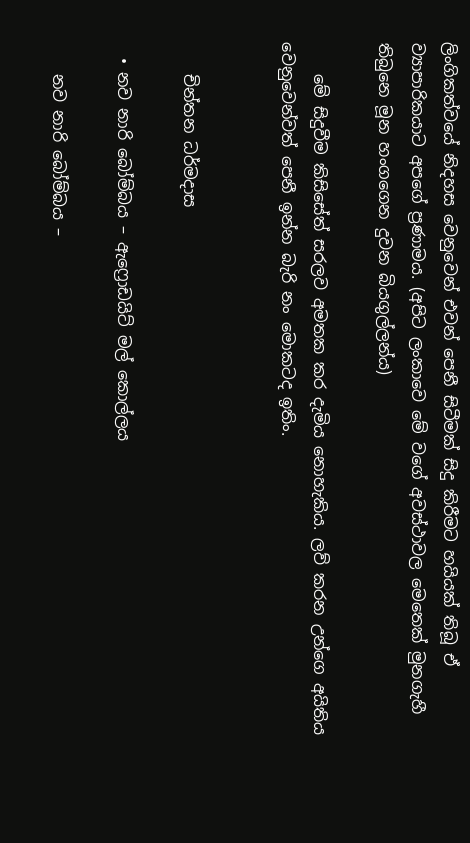ලිංගිකත්වයේ නිදහස වෙනුවෙන් එවන් පෙනී සිටීමක් සිදු කිරීමට හයියක් තිබූ ඒ ව්‍යාපාරිකයාට අපගේ ප්‍රණාමය. (අපිට ලංකාවෙ මේ වගේ අවස්ථාවල මෙතෙක් මුනගැහී තිබුනෙ මූන හංගගෙන දුවන බියගුල්ලන්ය)

    මේ සිදුවීම කිසිසේත් සරලව අමතක කර දැමිය නොහැකිය. ලව් කරන උන්ගෙ අයිතිය වෙනුවෙන්වත් පෙනී ඉන්න බැරි නං මොකටද ඉතිං.


    චින්තන ධර්මදාස

  • නව නාරි බෝම්බය – ඇෆ්‍රොඩයිට් මල් කොල්ලය

    නව නාරි බෝම්බය –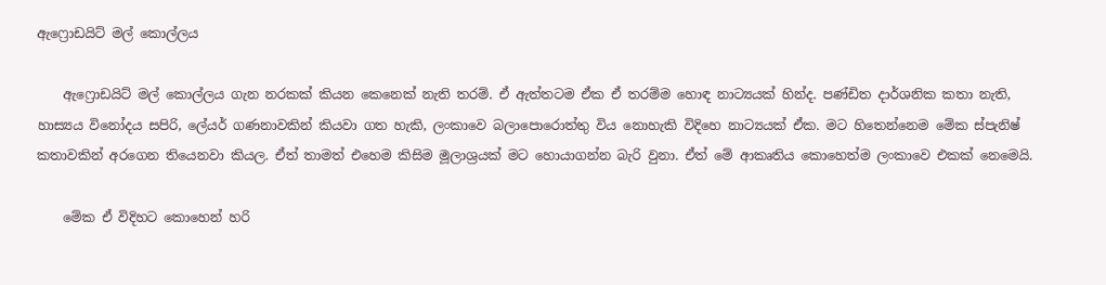ඇෆ්‍රොඩයිට් මල් කොල්ලය

    ඇෆ්‍රොඩයි‍ට් මල් කොල්ලය ගැන නරකක් කියන කෙනෙක් නැති තරම්. ඒ ඇත්තටම ඒක ඒ තරම්ම හොඳ නාට්‍යයක් හින්ද. පණ්ඩිත දාර්ශනික කතා නැති, හාස්‍යය විනෝදය සපිරි, ලේයර් ගණනාවකින් කියවා ගත හැකි, ලංකාවෙ බලාපොරොත්තු විය නොහැකි විදිහෙ නාට්‍යයක් ඒක. මට හිතෙන්නෙම මේක ස්පැනිෂ් කතාවකින් අරගෙන තියෙනවා කියල. ඒත් තාමත් එහෙම කිසිම මූලාශ්‍රයක් මට හොයාගන්න බැරි වුනා. ඒත් මේ ආකෘතිය කොහෙත්ම ලංකාවෙ එකක් නෙමෙයි.

    මේක ඒ විදිහට කොහෙන් හරි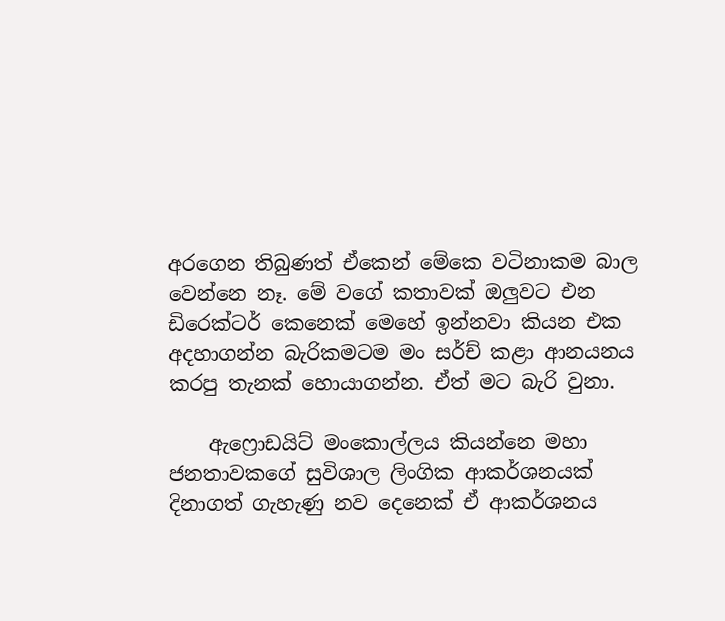අරගෙන තිබුණත් ඒකෙන් මේකෙ වටිනාකම බාල වෙන්නෙ නෑ. මේ වගේ කතාවක් ඔලුවට එන ඩිරෙක්ටර් කෙනෙක් මෙහේ ඉන්නවා කියන එක අදහාගන්න බැරිකමටම මං සර්ච් කළා ආනයනය කරපු තැනක් හොයාගන්න. ඒත් මට බැරි වුනා.

    ඇෆ්‍රොඩයිට් මංකොල්ලය කියන්නෙ මහා ජනතාවකගේ සුවිශාල ලිංගික ආකර්ශනයක් දිනාගත් ගැහැණු නව දෙනෙක් ඒ ආකර්ශනය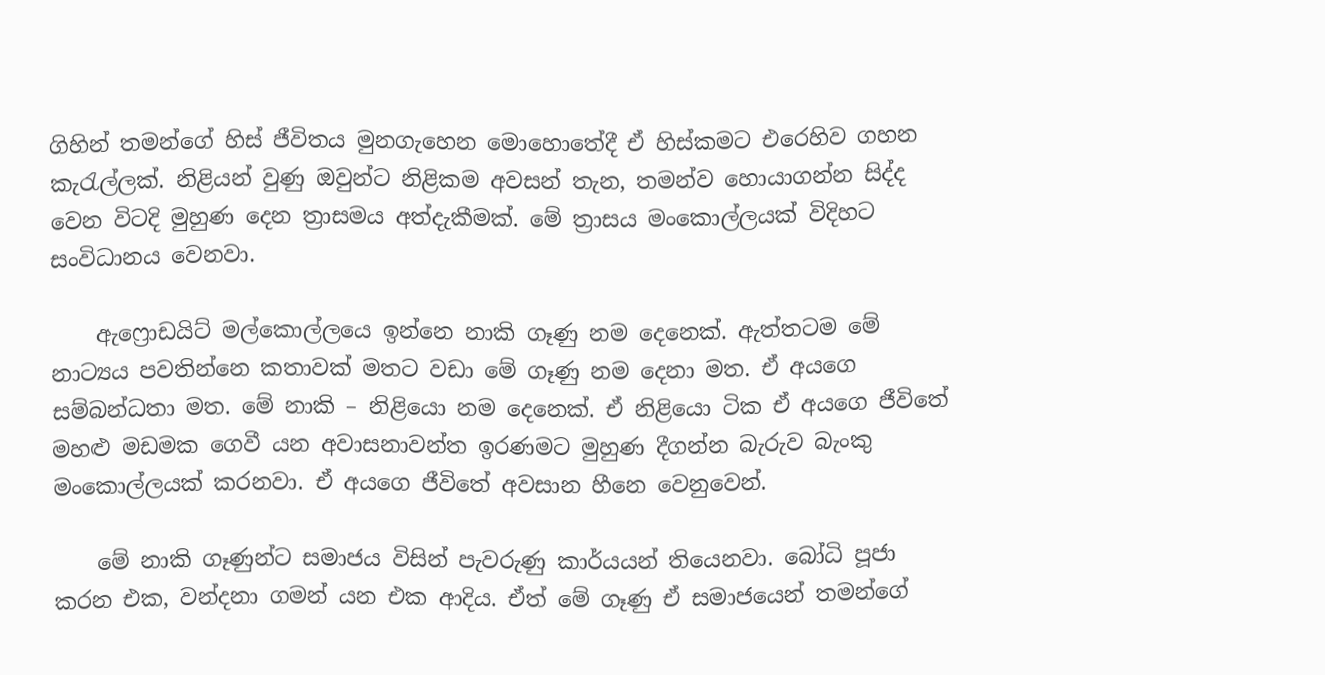ගිහින් තමන්ගේ හිස් ජීවිතය මුනගැහෙන මොහොතේදී ඒ හිස්කමට එරෙහිව ගහන කැරැල්ලක්. නිළියන් වුණු ඔවුන්ට නිළිකම අවසන් තැන, තමන්ව හොයාගන්න සිද්ද වෙන විටදි මුහුණ දෙන ත්‍රාසමය අත්දැකීමක්. මේ ත්‍රාසය මංකොල්ලයක් විදිහට සංවිධානය වෙනවා.

    ඇෆ්‍රොඩයිට් මල්කොල්ලයෙ ඉන්නෙ නාකි ගෑණු නම දෙනෙක්. ඇත්තටම මේ නාට්‍යය පවතින්නෙ කතාවක් මතට වඩා මේ ගෑණු නම දෙනා ‍මත. ඒ අයගෙ සම්බන්ධතා මත. මේ නාකි – නිළියො නම දෙනෙක්. ඒ නිළියො ටික ඒ අයගෙ ජීවිතේ මහළු මඩමක ගෙවී යන අවාසනාවන්ත ඉරණමට මුහුණ දීගන්න බැරුව බැංකු මංකොල්ලයක් කරනවා. ඒ අයගෙ ජීවිතේ අවසාන හීනෙ වෙනුවෙන්.

    මේ නාකි ගෑණුන්ට සමාජය විසින් පැවරුණු කාර්යයන් තියෙනවා. බෝධි පූජා කරන එක, වන්දනා ගමන් යන එක ආදිය. ඒත් මේ ගෑණු ඒ සමාජයෙන් තමන්ගේ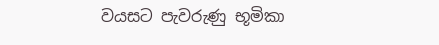වයසට පැවරුණු භූමිකා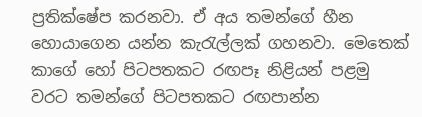ප්‍රතික්ෂේප කරනවා. ඒ අය තමන්ගේ හීන හොයාගෙන යන්න කැරැල්ලක් ගහනවා. මෙතෙක් කාගේ හෝ පිටපතකට රඟපෑ නිළි‍යන් පළමු වරට තමන්ගේ පිටපතකට රඟපාන්න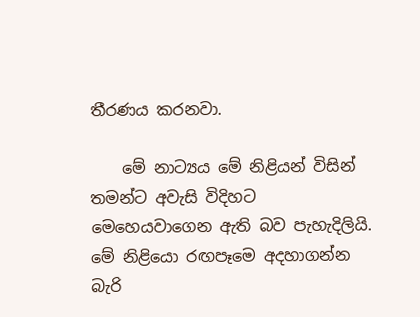තීරණය කරනවා.

    මේ නාට්‍යය මේ නිළියන් විසින් තමන්ට අවැසි විදිහට මෙහෙයවාගෙන ඇති බව පැහැදිලියි. මේ නිළියො රඟපෑමෙ අදහාගන්න බැරි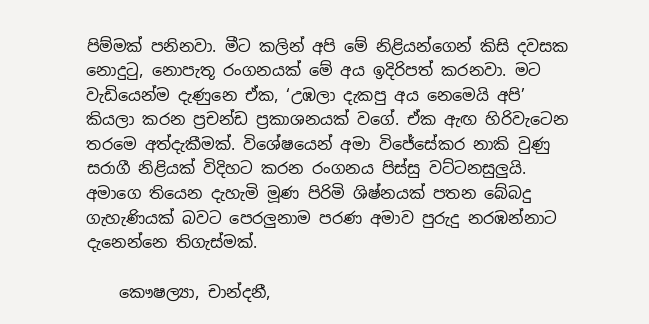පිම්මක් පනිනවා. මීට කලින් අපි මේ නිළියන්ගෙන් කිසි දවසක නොදුටු, නොපැතූ රංගනයක් මේ අය ඉදිරිපත් කරනවා. මට වැඩියෙන්ම දැණුනෙ ඒක, ‘උඹලා දැකපු අය නෙමෙයි අපි’ කියලා කරන ප්‍රචන්ඩ ප්‍රකාශනයක් වගේ. ඒක ඇඟ හිරිවැටෙන තරමෙ අත්දැකීමක්. විශේෂයෙන් අමා විජේසේකර නාකි වුණු සරාගී නිළියක් විදිහට කරන රංගනය පිස්සු වට්ටනසුලුයි. අමාගෙ තියෙන දැහැමි මූණ පිරිමි ශිෂ්නයක් පතන බේබදු ගැහැණියක් බවට පෙරලුනාම පරණ අමාව පුරුදු නරඹන්නාට දැනෙන්නෙ තිගැස්මක්.

    කෞෂල්‍යා, චාන්දනී,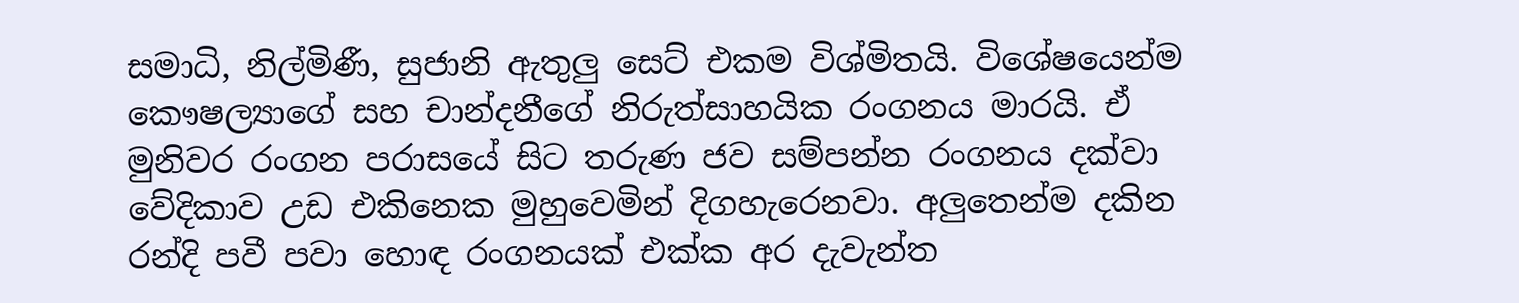සමාධි, නිල්මිණී, සුජානි ඇතුලු සෙට් එකම විශ්මිතයි. විශේෂයෙන්ම කෞෂල්‍යාගේ සහ චාන්දනීගේ නිරුත්සාහයික රංගනය මාරයි. ඒ මුනිවර රංගන පරාසයේ සිට තරුණ ජව සම්පන්න රංගනය දක්වා වේදිකාව උඩ එකිනෙක මුහුවෙමින් දිගහැරෙනවා. අලුතෙන්ම දකින රන්දි පවී පවා හොඳ රංගනයක් එක්ක අර දැවැන්ත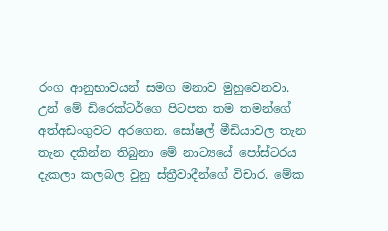රංග ආනුභාවයන් සමග මනාව මුහුවෙනවා. උන් මේ ඩිරෙක්ටර්ගෙ පිටපත තම තමන්ගේ අත්අඩංගුවට අරගෙන. සෝෂල් මීඩියාවල තැන තැන දකින්න තිබුනා මේ නාට්‍යයේ පෝස්ටරය දැකලා කලබල වුනු ස්ත්‍රීවාදීන්ගේ විචාර. මේක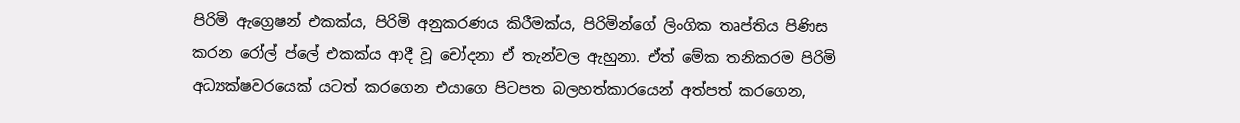පිරිමි ඇග්‍රෙෂන් එකක්ය, පිරිමි අනුකරණය කිරීමක්ය, පිරිමින්ගේ ලිංගික තෘප්තිය පිණිස කරන රෝල් ප්ලේ එකක්ය ආදී වූ චෝදනා ඒ තැන්වල ඇහුනා. ඒත් මේක තනිකරම පිරිමි අධ්‍යක්ෂවරයෙක් යටත් කරගෙන එයාගෙ පිටපත බලහත්කාරයෙන් අත්පත් කරගෙන,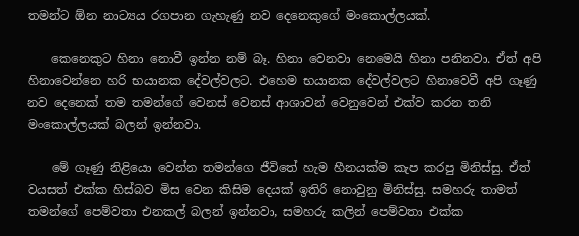තමන්ට ඕන නාට්‍යය රගපාන ගැහැණු නව දෙනෙකුගේ මංකොල්ලයක්.

    කෙනෙකුට හිනා නොවී ඉන්න නම් බෑ. හිනා වෙනවා නෙමෙයි හිනා පනිනවා. ඒත් අපි හිනාවෙන්නෙ හරි භයානක දේවල්වලට. එහෙම භයානක දේවල්වලට හිනාවෙවී අපි ගෑණු නව දෙනෙක් තම තමන්ගේ වෙනස් වෙනස් ආශාවන් වෙනුවෙන් එක්ව කරන තනි මංකොල්ලයක් බලන් ඉන්නවා.

    මේ ගෑණු නිළියො වෙන්න තමන්ගෙ ජීවිතේ හැම හීනයක්ම කැප කරපු මිනිස්සු. ඒත් වයසත් එක්ක හිස්බව මිස වෙන කිසිම දෙයක් ඉතිරි නොවුනු මිනිස්සු. සමහරු තාමත් තමන්ගේ පෙම්වතා එනකල් බලන් ඉන්නවා, සමහරු කලින් පෙම්වතා එක්ක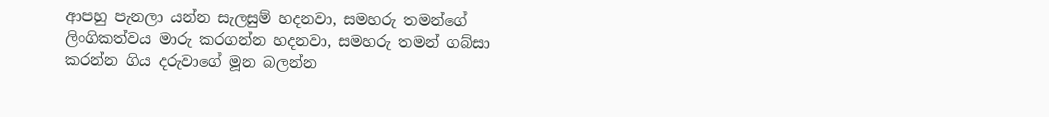ආපහු පැනලා යන්න සැලසුම් හදනවා, සමහරු තමන්ගේ ලිංගිකත්වය මාරු කරගන්න හදනවා, සමහරු තමන් ගබ්සා කරන්න ගිය දරුවාගේ මූන බලන්න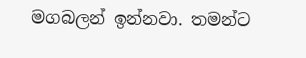මගබලන් ඉන්නවා. තමන්ට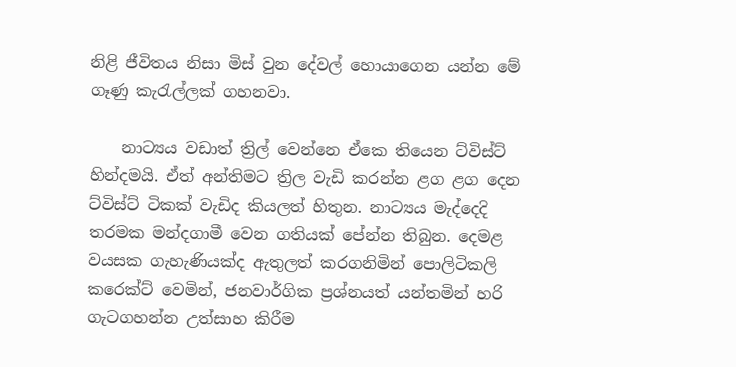නිළි ජීවිතය නිසා මිස් වුන දේවල් හොයාගෙන යන්න මේ ගෑණු කැරැල්ලක් ගහනවා.

    නාට්‍යය වඩාත් ත්‍රිල් වෙන්නෙ ඒකෙ තියෙන ට්විස්ට් හින්දමයි. ඒත් අන්තිමට ත්‍රිල වැඩි කරන්න ළග ළග දෙන ට්විස්ට් ටිකක් වැඩිද කියලත් හිතුන. නාට්‍යය මැද්දෙදි තරමක මන්දගාමී වෙන ගතියක් පේන්න තිබුන. දෙමළ වයසක ගැහැණියක්ද ඇතුලත් කරගනිමින් පොලිටිකලි කරෙක්ට් වෙමින්, ජනවාර්ගික ප්‍රශ්නයත් යන්තමින් හරි ගැටගහන්න උත්සාහ කිරීම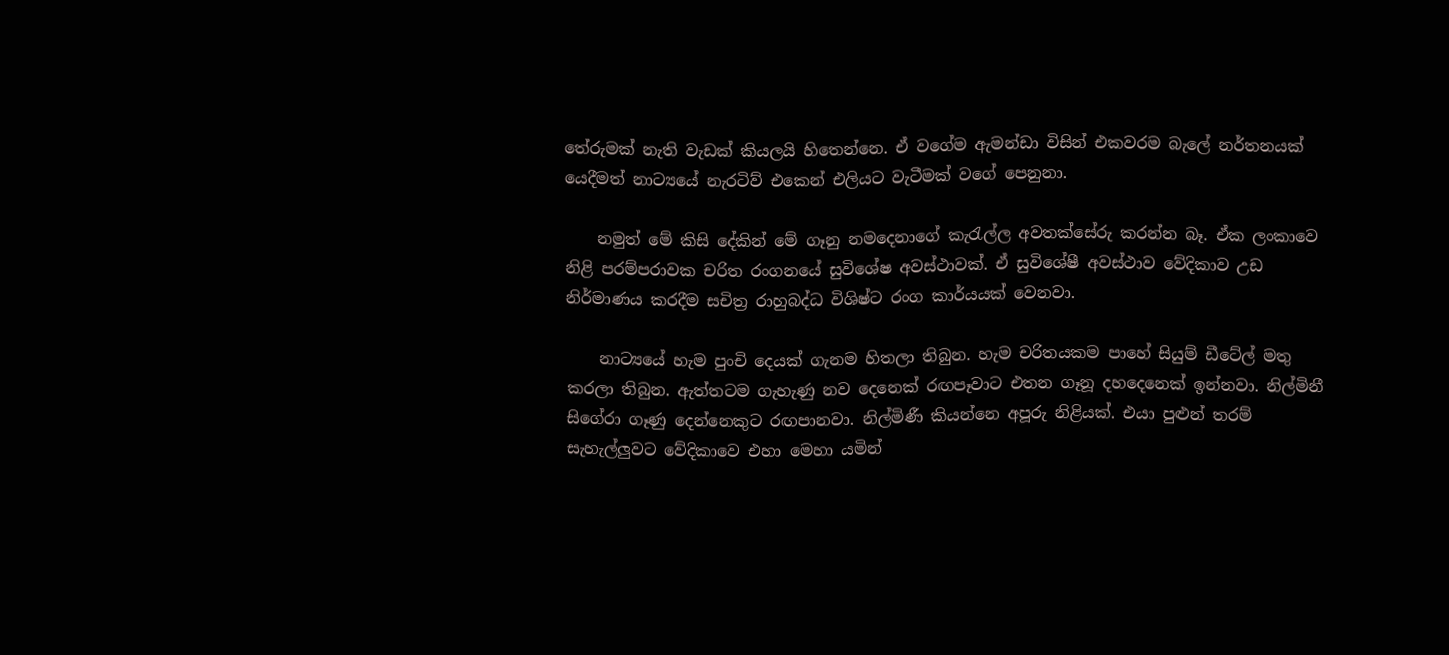තේරුමක් නැති වැඩක් කියලයි හිතෙන්නෙ. ඒ වගේම ඇමන්ඩා විසින් එකවරම බැලේ නර්තනයක් යෙදීමත් නාට්‍යයේ නැරටිව් එකෙන් එලියට වැටීමක් වගේ පෙනුනා.

    නමුත් මේ කිසි දේකින් මේ ගෑනු නමදෙනාගේ කැරැල්ල අවතක්සේරු කරන්න බෑ. ඒක ලංකාවෙ නිළි පරම්පරාවක චරිත රංගනයේ සුවිශේෂ අවස්ථාවක්. ඒ සුවිශේෂී අවස්ථාව වේදිකාව උඩ නිර්මාණය කරදීම සචිත්‍ර රාහුබද්ධ විශිෂ්ට රංග කාර්යයක් වෙනවා.

    නාට්‍යයේ හැම පුංචි දෙයක් ගැනම හිතලා තිබුන. හැම චරිතයකම පාහේ සියුම් ඩීටේල් මතු කරලා තිබුන. ඇත්තටම ගැහැණු නව දෙනෙක් රඟපෑවාට එතන ගෑනූ දහදෙනෙක් ඉන්නවා. නිල්මිනී සිගේරා ගෑණු දෙන්නෙකුට රඟපානවා. නිල්මිණී කියන්නෙ අපූරු නිළියක්. එයා පුළුන් තරම් සැහැල්ලුවට වේදිකාවෙ එහා මෙහා යමින්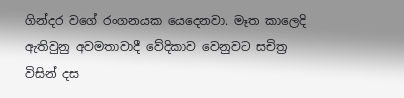ගින්දර වගේ රංගනයක යෙදෙනවා. මෑත කාලෙදි ඇතිවුනු අවමතාවාදී වේදිකාව වෙනුවට සචිත්‍ර විසින් දස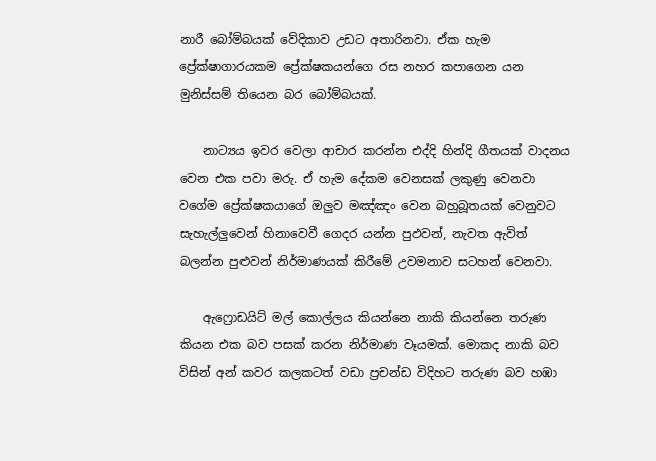නාරී බෝම්බයක් වේදිකාව උඩට අතාරිනවා. ඒක හැම ප්‍රේක්ෂාගාරයකම ප්‍රේක්ෂකයන්ගෙ රස නහර කපාගෙන යන මුනිස්සම් තියෙන බර බෝම්බයක්.

    නාට්‍යය ඉවර වෙලා ආචාර කරන්න එද්දි හින්දි ගීතයක් වාදනය වෙන එක පවා මරු. ඒ හැම දේකම වෙනසක් ලකුණු වෙනවා වගේම ප්‍රේක්ෂකයාගේ ඔලුව මඤ්ඤං වෙන බහුබූතයක් වෙනුවට සැහැල්ලුවෙන් හින‍ාවෙවී ගෙදර යන්න පුඵවන්, නැවත ඇවිත් බලන්න පුළුවන් නිර්මාණයක් කිරීමේ උවමනාව සටහන් වෙනවා.

    ඇෆ්‍රොඩයිට් මල් කොල්ලය කියන්නෙ නාකි කියන්නෙ තරුණ කියන එක බව පසක් කරන නිර්මාණ වෑයමක්. මොකද නාකි බව විසින් අන් කවර කලකටත් වඩා ප්‍රචන්ඩ විදිහට තරුණ බව හඹා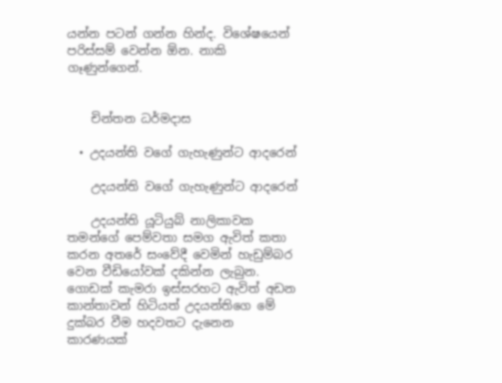යන්න පටන් ගන්න හින්ද. විශේෂයෙන් පරිස්සම් වෙන්න ඕන. නාකි ගෑණුන්ගෙන්.


    චින්තන ධර්මදාස

  • උදයන්ති වගේ ගැහැණුන්ට ආදරෙන්

    උදයන්ති වගේ ගැහැණුන්ට ආදරෙන්

    උදයන්ති යූටියුබ් නාලිකාවක තමන්ගේ පෙම්වතා සමග ඇවිත් කතා කරන අතරේ ස‍ංවේදී වෙමින් හැඩුම්බර වෙන වීඩියෝවක් දකින්න ලැබුන. ගොඩක් කැමරා ඉස්සරහට ඇවිත් අඩන කාන්තාවන් හිටියත් උදයන්තිගෙ මේ දුක්බර වීම හදවතට දැනෙන කාරණයක්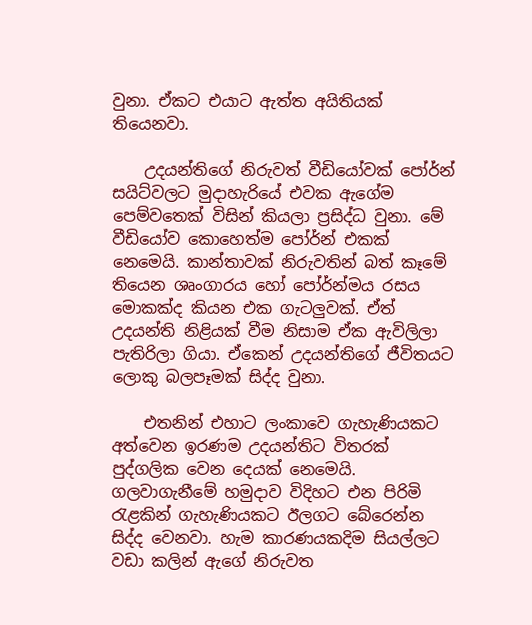වුනා. ඒකට එයාට ඇත්ත අයිතියක් තියෙනවා.

    උදයන්තිගේ නිරුවත් වීඩියෝවක් පෝර්න් සයිට්වලට මුදාහැරියේ එවක ඇගේම පෙම්වතෙක් විසින් කියලා ප්‍රසිද්ධ වුනා. මේ වීඩියෝව කොහෙත්ම පෝර්න් එකක් නෙමෙයි. කාන්තාවක් නිරුවතින් බත් කෑමේ තියෙන ශෘංගාරය හෝ ‍පෝර්න්මය රසය මොකක්ද කියන එක ගැටලුවක්. ඒත් උදයන්ති නිළියක් වීම නිසාම ඒක ඇවිලිලා පැතිරිලා ගියා. ඒකෙන් උදයන්තිගේ ජීවිතයට ලොකු බලපෑමක් සිද්ද වුනා.

    එතනින් එහාට ලංකාවෙ ගැහැණියකට අත්වෙන ඉරණම උදයන්තිට විතරක් පුද්ගලික වෙන දෙයක් නෙමෙයි. ගලවාගැනීමේ හමුදාව විදිහට එන පිරිමි රැළකින් ගැහැණියකට ඊලගට බේරෙන්න සිද්ද වෙනවා. හැම කාරණයකදිම සියල්ලට වඩා කලින් ඇගේ නිරුවත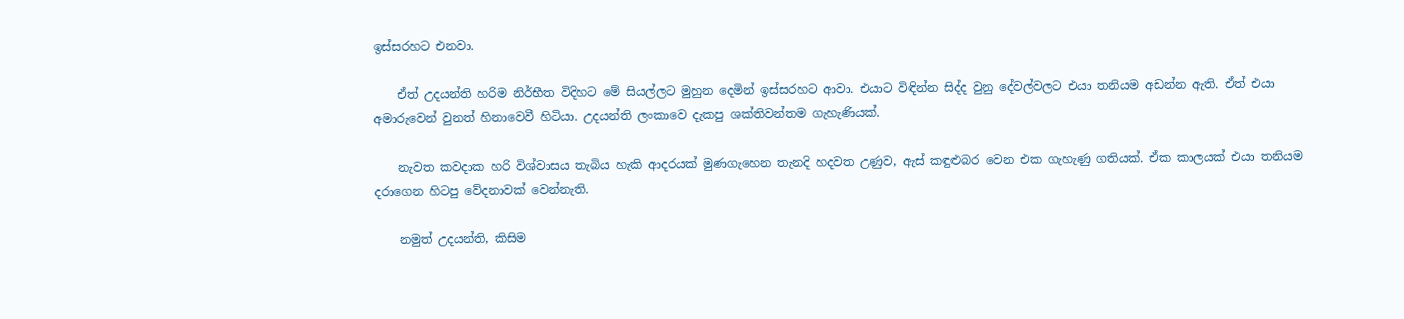ඉස්සරහට එනවා.

    ඒත් උදයන්ති හරිම නිර්භීත විදිහට මේ සියල්ලට මුහුන දෙමින් ඉස්සරහට ආවා. එයා‍ට විඳින්න සිද්ද වුනු දේවල්වලට එයා තනියම අඩන්න ඇති. ඒත් එයා අමාරුවෙන් වුනත් හිනාවෙවී හිටියා. උදයන්ති ලංකාවෙ දැකපු ශක්තිවන්තම ගැහැණියක්.

    නැවත කවදාක හරි විශ්වාසය තැබිය හැකි ආදරයක් මුණගැහෙන තැනදි හදවත උණුව, ඇස් කඳුළුබර වෙන එක ගැහැණු ගතියක්. ඒක කාලයක් එයා තනියම දරාගෙන හිටපු වේදනාවක් වෙන්නැති.

    නමුත් උදයන්ති, කිසිම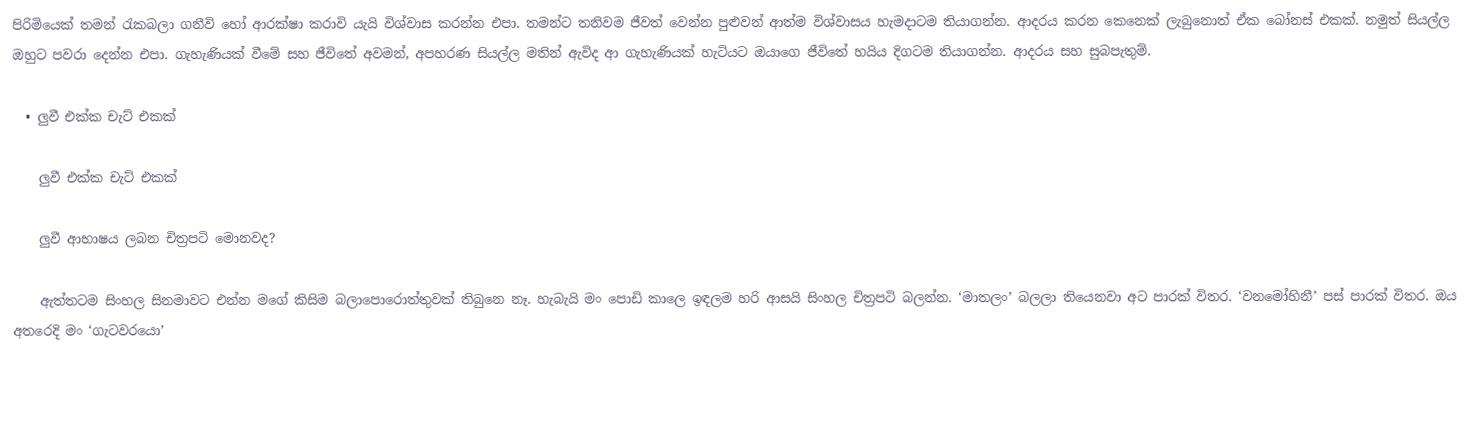පිරිමියෙක් තමන් රැකබලා ගනීවි හෝ ආරක්ෂා කරාවි යැයි විශ්වාස කරන්න එපා. තමන්ට තනිවම ජීවත් වෙන්න පුළුවන් ආත්ම විශ්වාසය හැමදාටම තියාගන්න. ආදරය කරන කෙනෙක් ලැබුනොත් ඒක බෝනස් එකක්. නමුත් සියල්ල ඔහුට පවරා දෙන්න එපා. ගැහැණියක් වීමේ සහ ජීවිතේ අවමන්, අපහරණ සියල්ල මතින් ඇවිද ආ ගැහැණියක් හැටියට ඔයාගෙ ජීවිතේ හයිය දිගටම තියාගන්න. ආදරය සහ සුබපැතුම්.

  • ලුවී එක්ක චැට් එකක්

    ලුවී එක්ක චැට් එකක්

    ලුවී ආභාෂය ලබන චිත්‍රපටි ‍මොනවද?

    ඇත්තටම සිංහල සිනමාවට එන්න මගේ කිසිම බලාපො‍රොත්තුවක් තිබුනෙ නෑ. හැබැයි මං පොඩි කාලෙ ඉඳලම හරි ආසයි සිංහල චිත්‍රපටි බලන්න. ‘මාතලං’ බලලා තියෙනවා අට පාරක් විතර. ‘වනමෝහිනී’ පස් පාරක් විතර. ඔය අතරෙදි මං ‘ගැටවරයො’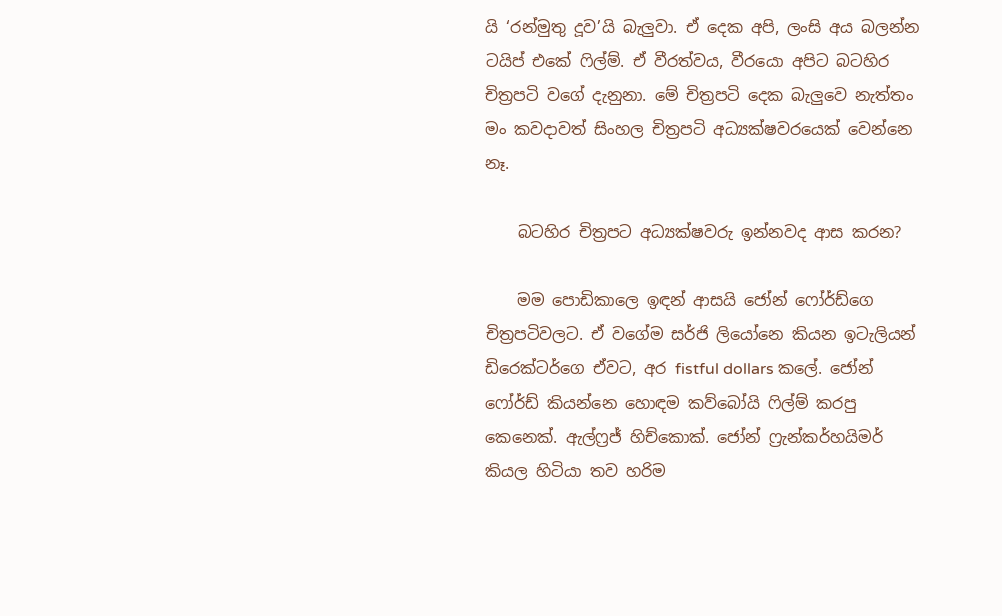යි ‘රන්මුතු දූව’යි බැලුවා. ඒ දෙක අපි, ලංසි අය බලන්න ටයිප් එකේ ෆිල්ම්. ඒ වීරත්වය, වීරයො අපිට බටහිර චිත්‍රපටි වගේ දැනුනා. මේ චිත්‍රපටි දෙක බැලුවෙ නැත්තං මං කවදාවත් සිංහල චිත්‍රපටි අධ්‍යක්ෂවරයෙක් වෙන්නෙ නෑ.

    බටහිර චිත්‍රපට අධ්‍යක්ෂවරු ඉන්නවද ආස කරන?

    මම පොඩිකාලෙ ඉඳන් ආසයි ජෝන් ෆෝර්ඩ්ගෙ චිත්‍රපටිවලට. ඒ වගේම සර්ජි ලියෝනෙ කියන ඉටැලියන් ඩිරෙක්ටර්ගෙ ඒවට, අර fistful dollars කලේ. ජෝන් ෆෝර්ඩ් කියන්නෙ හොඳම කව්බෝයි ෆිල්ම් කරපු කෙනෙක්. ඇල්‍ෆ්‍රජ් හිච්කොක්. ජෝන් ෆ්‍රැන්කර්හයිමර් කියල හිටියා තව හරිම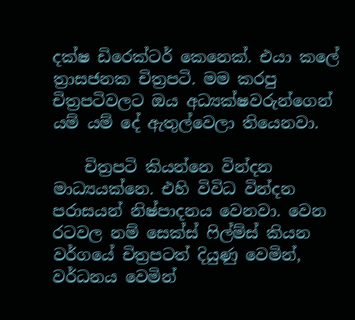දක්ෂ ඩිරෙක්ටර් කෙනෙක්. එයා කලේ ත්‍රාසජනක චිත්‍රපටි. මම කරපු චිත්‍රපටිවල‍ට ඔය අධ්‍යක්ෂවරුන්ගෙන් යම් යම්‍ දේ ඇතුල්වෙලා තියෙනවා.

    චිත්‍රප‍ටි කියන්නෙ වින්දන මාධ්‍යයක්නෙ. එහි විවිධ වින්දන පරාසයන් නිෂ්පාදනය වෙනවා. වෙන රටවල නම් සෙක්ස් ෆිල්ම්ස් කියන වර්ගයේ චිත්‍රපටත් දියුණු වෙමින්, වර්ධනය වෙමින්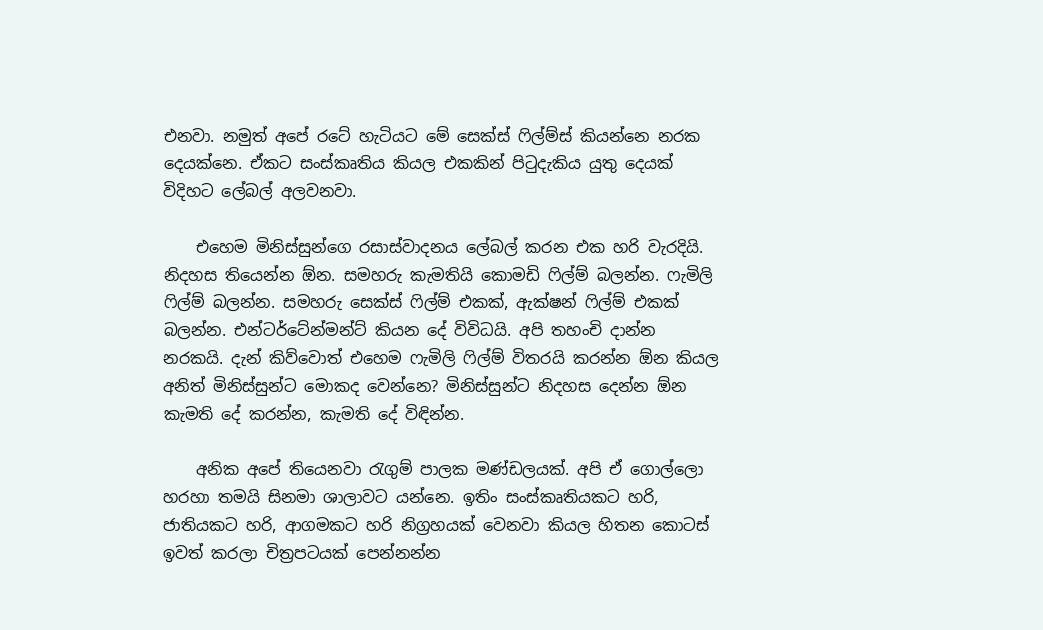එනවා. නමුත් අපේ රටේ හැටියට මේ සෙක්ස් ෆිල්ම්ස් කියන්නෙ නරක දෙයක්නෙ. ඒකට සංස්කෘතිය කියල එකකින් පිටුදැකිය යුතු දෙයක් විදිහට ලේබල් අලවනවා.

    එහෙම මිනිස්සුන්ගෙ රසාස්වාදනය ලේබල් කරන එක හරි වැරදියි. නිදහස තියෙන්න ඕන. සමහරු කැමතියි කොමඩි ෆිල්ම් බලන්න. ෆැමිලි ෆිල්ම් බලන්න. සමහරු සෙක්ස් ෆිල්ම් එකක්, ඇක්ෂන් ෆිල්ම් එකක් බලන්න. එන්ටර්ටේන්මන්ට් කියන දේ විවිධයි. අපි තහංචි දාන්න නරකයි. දැන් කිව්වොත් එහෙම ෆැමිලි ෆිල්ම් විතරයි කරන්න ඕන කියල අනිත් මිනිස්සුන්ට මොකද වෙන්නෙ? මිනිස්සුන්ට නිදහස දෙන්න ඕන කැමති දේ කරන්න, කැමති දේ විඳින්න.

    අනික අපේ තියෙනවා රැගුම් පාලක මණ්ඩලයක්. අපි ඒ ගොල්ලො හරහා තමයි සිනමා ශාලාවට යන්නෙ. ඉතිං සංස්කෘතියකට හරි, ජාතියකට හරි, ආගමකට හරි නිග්‍රහයක් වෙනවා කියල හිතන කොටස් ඉවත් කරලා චිත්‍රපටයක් පෙන්නන්න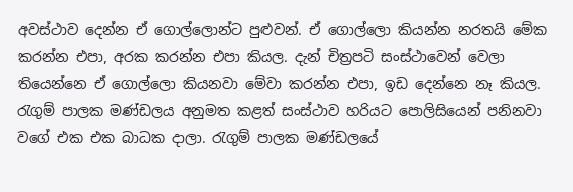අවස්ථාව දෙන්න ඒ ගොල්ලොන්ට පුළුවන්. ඒ ගොල්ලො කියන්න නරතයි මේක කරන්න එපා, අරක කරන්න එපා කියල. දැන් චිත්‍රපටි සංස්ථාවෙන් වෙලා තියෙන්නෙ ඒ ගොල්ලො කියනවා මේවා කරන්න එපා, ඉඩ දෙන්නෙ නෑ කියල. රැගුම් පාලක මණ්ඩලය අනුමත කළත් සංස්ථාව හරියට පොලිසියෙන් පනිනවා වගේ එක එක බාධක දාලා. රැගුම් පාලක මණ්ඩලයේ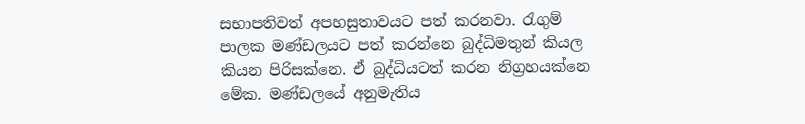සභාපතිවත් අපහසුතාවයට පත් කරනවා. රැගුම් පාලක මණ්ඩලයට පත් කරන්නෙ බුද්ධිමතුන් කියල කියන පිරිසක්නෙ. ඒ බුද්ධියටත් කරන නිග්‍රහයක්නෙ මේක. මණ්ඩලයේ අනුමැතිය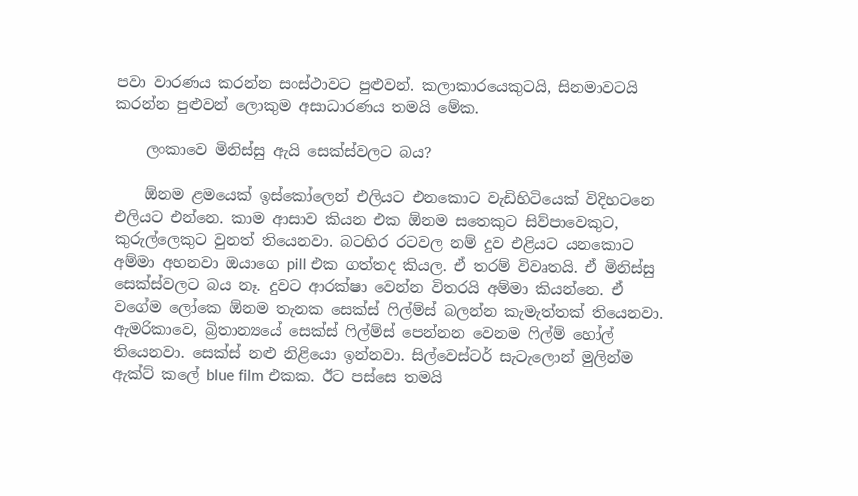පවා වාරණය කරන්න සංස්ථාවට පුළුවන්. කලාකාරයෙකුටයි, සිනමාවටයි කරන්න පුළුවන් ලොකුම අසාධාරණය තමයි මේක.

    ලංකාවෙ මිනිස්සු ඇයි සෙක්ස්වලට බය?

    ඕනම ළමයෙක් ඉස්කෝලෙන් එලියට එනකොට වැඩිහිටියෙක් විදිහටනෙ එලියට එන්නෙ. කාම ආසාව කියන එක ඕනම සතෙකුට සිව්පා‍වෙකුට, කුරුල්ලෙකුට වුනත් තියෙනවා. බටහිර රටවල නම් දුව එළියට යනකොට අම්මා අහනවා ඔයාගෙ pill එක ගත්තද කියල. ඒ තරම් විවෘතයි. ඒ මිනිස්සු සෙක්ස්වලට බය නෑ. දුවට ආරක්ෂා වෙන්න විතරයි අම්මා කියන්නෙ. ඒ වගේම ලෝකෙ ඕනම තැනක සෙක්ස් ෆිල්ම්ස් බලන්න කැමැත්තක් තියෙනවා. ඇමරිකාවෙ, බ්‍රිතාන්‍යයේ සෙක්ස් ෆිල්ම්ස් පෙන්නන වෙනම ෆිල්ම් හෝල් තියෙනවා. සෙක්ස් නළු නිළියො ඉන්නවා. සිල්වෙස්ටර් සැටැලොන් මුලින්ම ඇක්ට් කලේ blue film එකක. ඊට පස්සෙ තමයි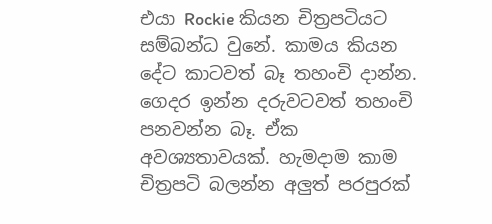එයා Rockie කියන චිත්‍රපටියට සම්බන්ධ වුනේ. කාමය කියන දේට කාටවත් බෑ තහංචි දාන්න. ගෙදර ඉන්න දරුවටවත් තහංචි පනවන්න බෑ. ඒක අවශ්‍යතාවයක්. හැමදාම කාම චිත්‍රපටි බලන්න අලුත් පරපුරක්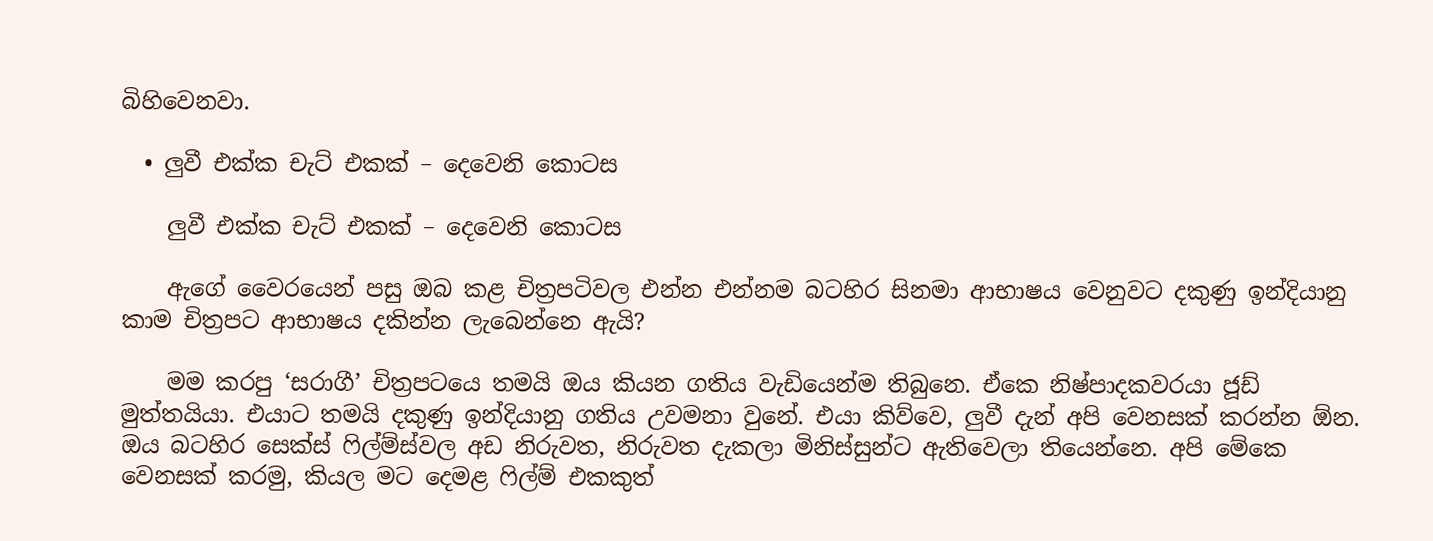බිහිවෙනවා.

  • ලුවී එක්ක චැට් එකක් – දෙවෙනි කොටස

    ලුවී එක්ක චැට් එකක් – දෙවෙනි කොටස

    ඇගේ වෛරයෙන් පසු ඔබ කළ චිත්‍රපටිවල එන්න එන්නම බටහිර සිනමා ආභාෂය වෙනුවට දකුණු ඉන්දියානු කාම චිත්‍රපට ආභාෂය දකින්න ලැබෙන්නෙ ඇයි?

    මම කරපු ‘සරාගී’ චිත්‍රපටයෙ තමයි ඔය කියන ගතිය වැඩියෙන්ම තිබුනෙ. ඒකෙ නිෂ්පාදකවරයා ජූඩ් මුත්තයියා. එයාට තමයි දකුණු ඉන්දියානු ගතිය උවමනා වුනේ. එයා කිව්වෙ, ලුවී දැන් අපි වෙනසක් කරන්න ඕන. ඔය බටහිර සෙක්ස් ෆිල්ම්ස්වල අඩ නිරුවත, නිරුවත දැකලා මිනිස්සුන්ට ඇතිවෙලා තියෙන්නෙ. අපි මේකෙ වෙනසක් කරමු, කියල මට දෙමළ ෆිල්ම් එකකුත්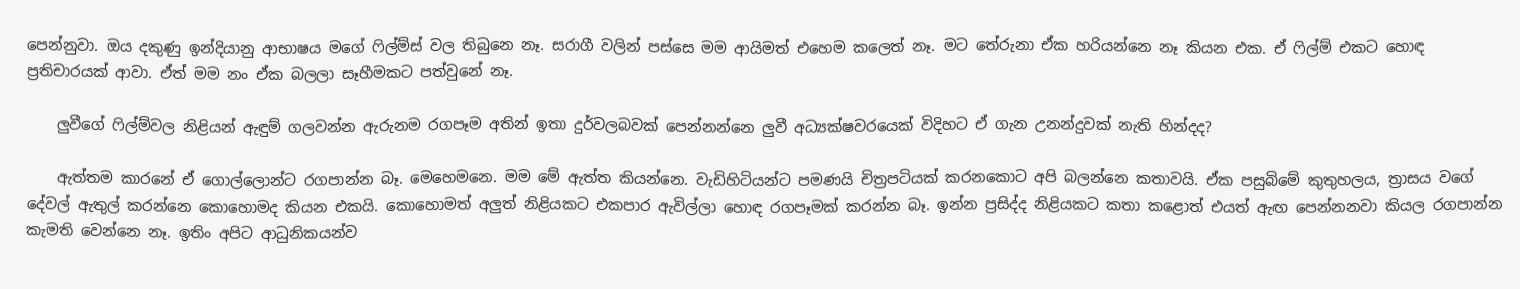පෙන්නුවා. ඔය දකුණු ඉන්දියානු ආභාෂය මගේ ෆිල්ම්ස් වල තිබුනෙ නෑ. සරාගී වලින් පස්සෙ මම ආයිමත් එහෙම කලෙත් නෑ. මට තේරුනා ඒක හරියන්නෙ නෑ කියන එක. ඒ ෆිල්ම් එකට හොඳ ප්‍රතිචාරයක් ආවා. ඒත් මම නං ඒක බලලා සෑහීමකට පත්වුනේ නෑ.

    ලුවීගේ ෆිල්ම්වල නිළියන් ඇඳුම් ගලවන්න ඇරුනම රගපෑම අතින් ඉතා දුර්වලබවක් පෙන්නන්නෙ ලුවී අධ්‍යක්ෂවරයෙක් විදිහට ඒ ගැන උනන්දුවක් නැති හින්දද?

    ඇත්තම කාරනේ ඒ ගොල්ලොන්ට රගපාන්න බෑ. මෙහෙමනෙ. මම මේ ඇත්ත කියන්නෙ. වැඩිහිටියන්ට පමණයි චිත්‍රපටියක් කරනකොට අපි බලන්නෙ කතාවයි. ඒක පසුබිමේ කුතුහලය, ත්‍රාසය වගේ දේවල් ඇතුල් කරන්නෙ කොහොමද කියන එකයි. කොහොමත් අලුත් නිළියකට එකපාර ඇවිල්ලා හොඳ රගපෑමක් කරන්න බෑ. ඉන්න ප්‍රසිද්ද නිළියකට කතා කළොත් එයත් ඇඟ පෙන්නනවා කියල රගපාන්න කැමති වෙන්නෙ නෑ. ඉතිං අපිට ආධුනිකයන්ව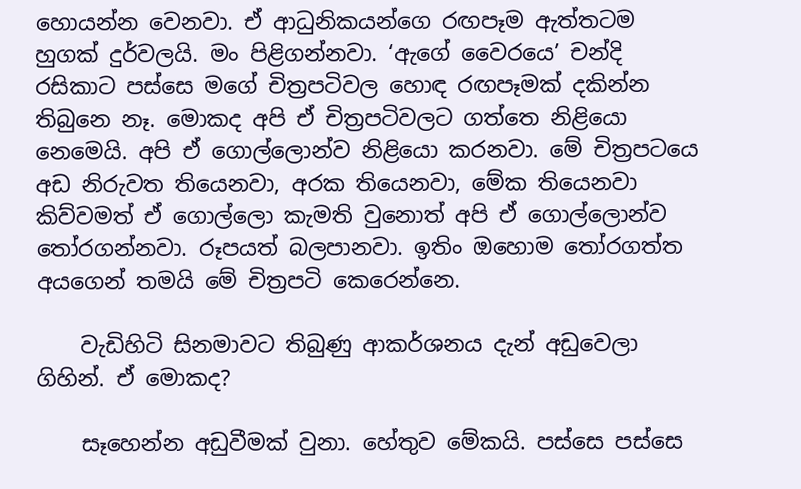හොයන්න වෙනවා. ඒ ආධුනිකයන්ගෙ රඟපෑම ඇත්තටම හුගක් දුර්වලයි. මං පිළිගන්නවා. ‘ඇගේ වෛරයෙ’ චන්දි රසිකාට පස්සෙ මගේ චිත්‍රපටිවල හොඳ රඟපෑමක් දකින්න තිබුනෙ නෑ. මොකද අපි ඒ චිත්‍රපටිවලට ගත්තෙ නිළියො නෙමෙයි. අපි ඒ ගොල්ලොන්ව නිළියො කරනවා. මේ චිත්‍රපටයෙ අඩ නිරුවත තියෙනවා, අරක තියෙනවා, මේක තියෙනවා කිව්වමත් ඒ ගොල්ලො කැමති වුනොත් අපි ඒ ගොල්ලොන්ව තෝරගන්නවා. රූපයත් බලපානවා. ඉතිං ඔහොම තෝරගත්ත අයගෙන් තමයි මේ චිත්‍රපටි කෙරෙන්නෙ.

    වැඩිහිටි සිනමාවට තිබුණු ආකර්ශනය දැන් අඩුවෙලා ගිහින්. ඒ මොකද?

    සෑහෙන්න අඩුවීමක් වුනා. හේතුව මේකයි. පස්සෙ පස්සෙ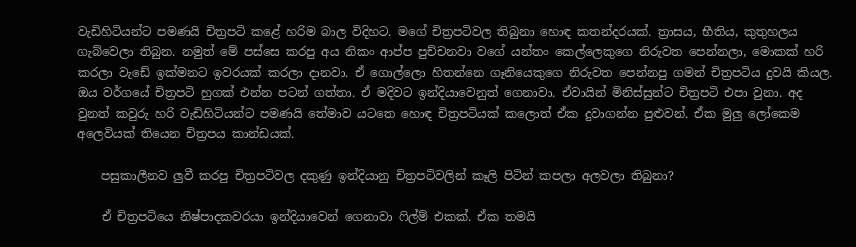වැඩිහිටියන්ට පමණයි චිත්‍රපටි කළේ හරිම බාල විදිහට. මගේ චිත්‍රපටිවල තිබුනා හොඳ කතන්දරයක්. ත්‍රාසය, භීතිය, කුතුහලය ගැබ්වෙලා තිබුන. නමුත් මේ පස්සෙ කරපු අය නිකං ආප්ප පුච්චනවා වගේ යන්තං කෙල්ලෙකුගෙ නිරුවත පෙන්නලා, මොකක් හරි කරලා වැඩේ ඉක්මනට ඉවරයක් කරලා දානවා. ඒ ගොල්ලො හිතන්නෙ ගෑනියෙකුගෙ නිරුවත පෙන්නපු ගමන් චිත්‍රපටිය දුවයි කියල. ඔය වර්ගයේ චිත්‍රපටි හුගක් එන්න පටන් ගත්තා. ඒ මදිවට ඉන්දියාවෙනුත් ගෙනාවා. ඒවායින් මිනිස්සුන්ට චිත්‍රපටි එපා වුනා. අද වුනත් කවුරු හරි වැඩිහිටියන්ට පමණයි තේමාව යටතෙ හොඳ චිත්‍රපටියක් කලොත් ඒක දුවාගන්න පුළුවන්. ඒක මුලු ලෝකෙම අලෙවියක් තියෙන චිත්‍රපය කාන්ඩයක්.

    පසුකාලීනව ලුවී කරපු චිත්‍රපටිවල දකුණු ඉන්දියානු චිත්‍රපටිවලින් කෑලි පිටින් කපලා අලවලා තිබුනා?

    ඒ චිත්‍රපටියෙ නිෂ්පාදකවරයා ඉන්දියාවෙන් ගෙනාවා ෆිල්ම් එකක්. ඒක තමයි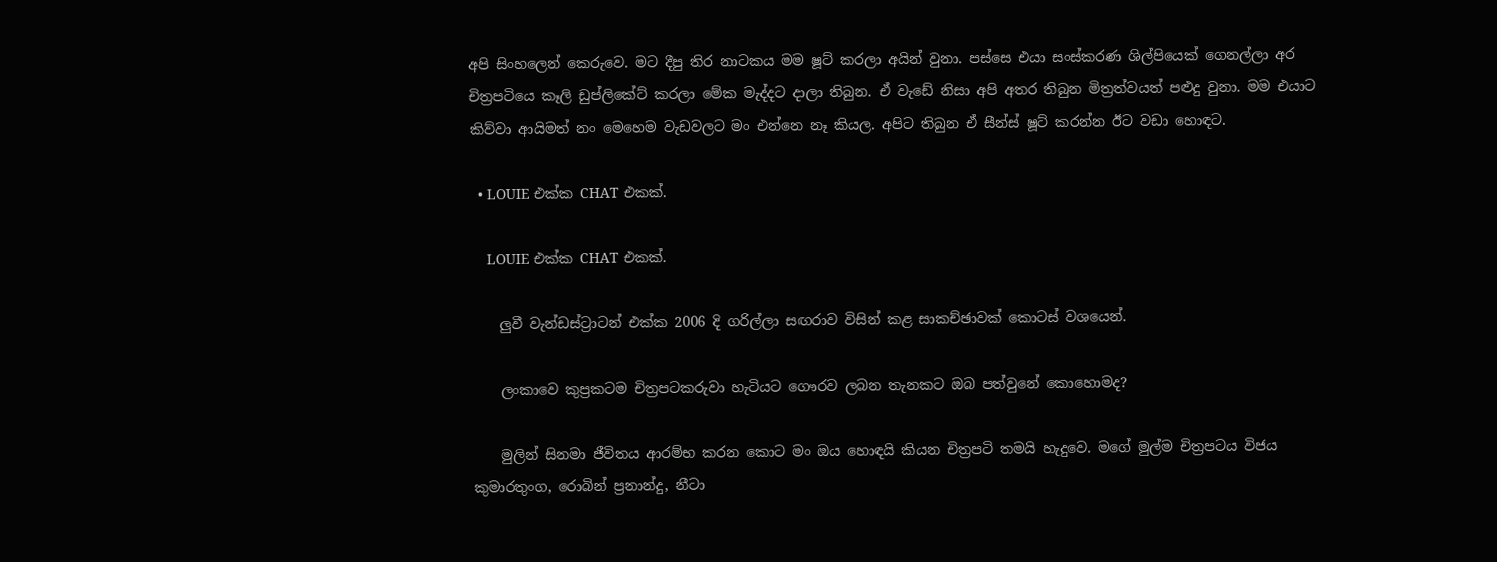අපි සිංහලෙන් කෙරුවෙ. මට දීපු තිර නාටකය මම ෂූට් කරලා අයින් වුනා. පස්සෙ එයා සංස්කරණ ශිල්පියෙක් ගෙනල්ලා අර චිත්‍රපටියෙ කෑලි ඩුප්ලිකේට් කරලා මේක මැද්දට දාලා තිබුන. ඒ වැඩේ නිසා අපි අතර තිබුන මිත්‍රත්වයත් පළුදු වුනා. මම එයාට කිව්වා ආයිමත් නං මෙහෙම වැඩවලට මං එන්නෙ නෑ කියල. අපිට තිබුන ඒ සීන්ස් ෂූට් කරන්න ඊට වඩා හොඳට.

  • LOUIE එක්ක CHAT එකක්.

    LOUIE එක්ක CHAT එකක්.

    ලුවී වැන්ඩස්ට්‍රාටන් එක්ක 2006 දි ගරිල්ලා සඟරාව විසින් කළ සාකච්ඡාවක් කොටස් වශයෙන්.

    ලංකාවෙ කුප්‍රකටම චිත්‍රපටකරුවා හැටියට ගෞරව ලබන තැනකට ඔබ පත්වුනේ කොහොමද?

    මුලින් සිනමා ජීවිතය ආරම්භ කරන කොට මං ඔය හොඳයි කියන චිත්‍රපටි තමයි හැදුවෙ. මගේ මුල්ම චිත්‍රපටය විජය කුමාරතුංග, රොබින් ප්‍රනාන්දු, නීටා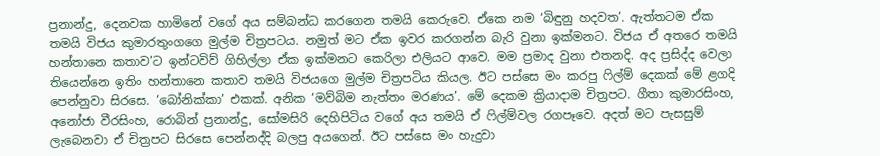ප්‍රනාන්දු, දෙනවක හාමිනේ වගේ අය සම්බන්ධ කරගෙන තමයි කෙරුවෙ. ඒකෙ නම ‘බිඳුනු හදවත’. ඇත්තටම ඒක තමයි විජය කුමාරතුංගගෙ මුල්ම චිත්‍රපටය. නමුත් මට ඒක ඉවර කරගන්න බැරි වුනා ඉක්මනට. විජය ඒ අතරෙ තමයි හන්තානෙ කතාව’ට ඉන්ටවිව් ගිහිල්ලා ඒක ඉක්මනට කෙරිලා එලියට ආවෙ. මම ප්‍රමාද වුනා එතනදි. අද ප්‍රසිද්ද වෙලා තියෙන්නෙ ඉතිං හන්තානෙ කතාව තමයි විජයගෙ මුල්ම චිත්‍රපටිය කියල. ඊට පස්සෙ මං කරපු ෆිල්ම් දෙකක් මේ ළගදි පෙන්නුවා සිරසෙ. ‘බෝනික්කා’ එකක්. අනික ‘මව්බිම නැත්තං මරණය’. මේ දෙකම ක්‍රියාදාම චිත්‍රපට. ගීතා කුමාරසිංහ, අනෝජා වීරසිංහ, රොබින් ප්‍රනාන්දු, සෝමසිරි දෙහිපිටිය වගේ අය තමයි ඒ ෆිල්ම්වල රගපෑවෙ. අදත් මට පැසසුම් ලැබෙනවා ඒ චිත්‍රපට සිරසෙ පෙන්නද්දි බලපු අයගෙන්. ඊට පස්සෙ මං හැදුවා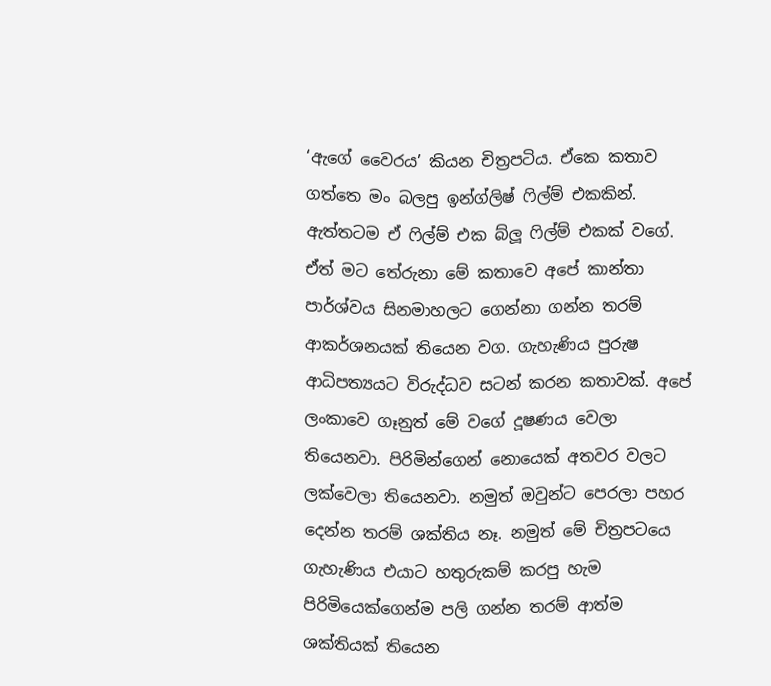‘ඇගේ වෛරය’ කියන චිත්‍රපටිය. ඒකෙ කතාව ගත්තෙ මං බලපු ඉන්ග්ලිෂ් ෆිල්ම් එකකින්. ඇත්තටම ඒ ෆිල්ම් එක බ්ලූ ෆිල්ම් එකක් වගේ. ඒත් මට තේරුනා මේ කතාවෙ අපේ කාන්තා පාර්ශ්වය සිනමාහලට ගෙන්නා ගන්න තරම් ආකර්ශනයක් තියෙන වග. ගැහැණිය පුරුෂ ආධිපත්‍යයට විරුද්ධව සටන් කරන කතාවක්. අපේ ලංකාවෙ ගෑනුත් මේ වගේ දූෂණය වෙලා තියෙනවා. පිරිමින්ගෙන් නොයෙක් අතවර වලට ලක්වෙලා තියෙනවා. නමුත් ඔවුන්ට පෙරලා පහර දෙන්න තරම් ශක්තිය නෑ. නමුත් මේ චිත්‍රපටයෙ ගැහැණිය එයාට හතුරුකම් කරපු හැම පිරිමියෙක්ගෙන්ම පලි ගන්න තරම් ආත්ම ශක්තියක් තියෙන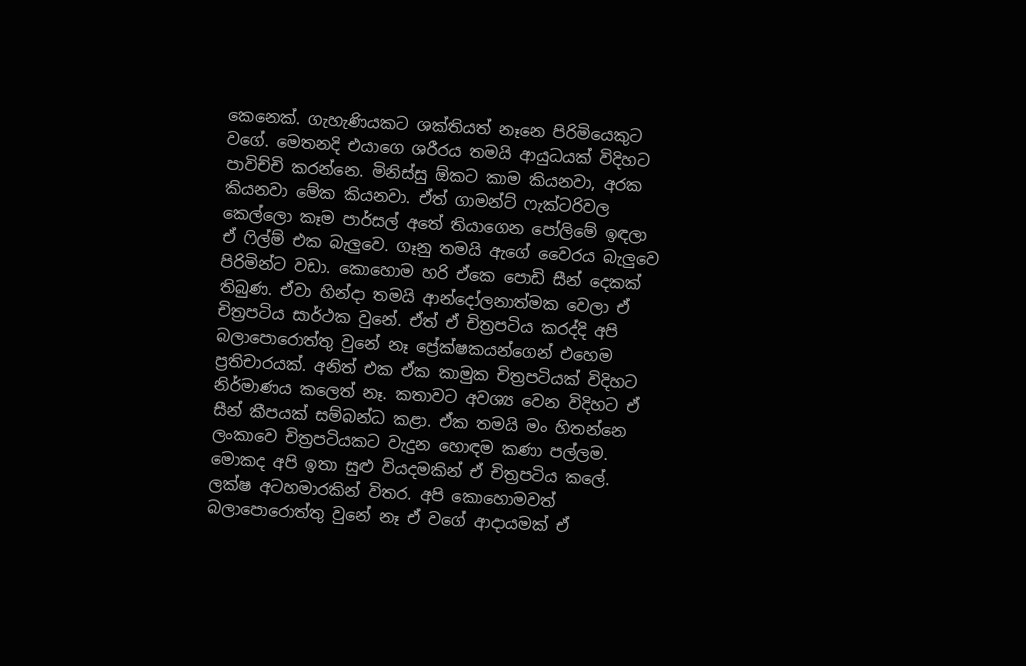කෙනෙක්. ගැහැණියකට ශක්තියත් නෑනෙ පිරිමියෙකුට වගේ. මෙතනදි එයාගෙ ශරීරය තමයි ආයුධයක් විදිහට පාවිච්චි කරන්නෙ. මිනිස්සු ඕකට කාම කියනවා, අරක කියනවා මේක කියනවා. ඒත් ගාමන්ට් ෆැක්ටරිවල කෙල්ලො කෑම පාර්සල් අතේ තියාගෙන පෝලිමේ ඉඳලා ඒ ෆිල්ම් එක බැලුවෙ. ගෑනු තමයි ඇගේ වෛරය බැලුවෙ පිරිමින්ට වඩා. කොහොම හරි ඒකෙ පොඩි සීන් දෙකක් තිබුණ. ඒවා හින්දා තමයි ආන්දෝලනාත්මක වෙලා ඒ චිත්‍රපටිය සාර්ථක වුනේ. ඒත් ඒ චිත්‍රපටිය කරද්දි අපි බලාපොරොත්තු වුනේ නෑ ප්‍රේක්ෂකයන්ගෙන් එහෙම ප්‍රතිචාරයක්. අනිත් එක ඒක කාමුක චිත්‍රපටියක් විදිහට නිර්මාණය කලෙත් නෑ. කතාවට අවශ්‍ය වෙන විදිහට ඒ සීන් කීපයක් සම්බන්ධ කළා. ඒක තමයි මං හිතන්නෙ ලංකාවෙ චිත්‍රපටියකට වැදුන හොඳම කණා පල්ලම. මොකද අපි ඉතා සුළු වියදමකින් ඒ චිත්‍රපටිය කලේ. ලක්ෂ අටහමාරකින් විතර. අපි කොහොමවත් බලාපොරොත්තු වුනේ නෑ ඒ වගේ ආදායමක් ඒ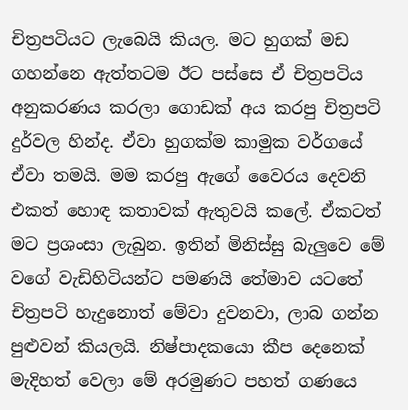චිත්‍රපටියට ලැබෙයි කියල. මට හුගක් මඩ ගහන්නෙ ඇත්තටම ඊට පස්සෙ ඒ චිත්‍රපටිය අනුකරණය කරලා ගොඩක් අය කරපු චිත්‍රපටි දුර්වල හින්ද. ඒවා හුගක්ම කාමුක වර්ගයේ ඒවා තමයි. මම කරපු ඇගේ වෛරය දෙවනි එකත් හොඳ කතාවක් ඇතුවයි කලේ. ඒකටත් මට ප්‍රශංසා ලැබුන. ඉතින් මිනිස්සු බැලුවෙ මේ වගේ වැඩිහිටියන්ට පමණයි තේමාව යටතේ චිත්‍රපටි හැදුනොත් මේවා දුවනවා, ලාබ ගන්න පුළුවන් කියලයි. නිෂ්පාදකයො කීප දෙනෙක් මැදිහත් වෙලා මේ අරමුණට පහත් ගණයෙ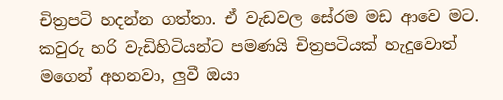චිත්‍රපටි හදන්න ගත්තා. ඒ වැඩවල සේරම මඩ ආවෙ මට. කවුරු හරි වැඩිහිටියන්ට පමණයි චිත්‍රපටියක් හැදුවොත් මගෙන් අහනවා, ලුවී ඔයා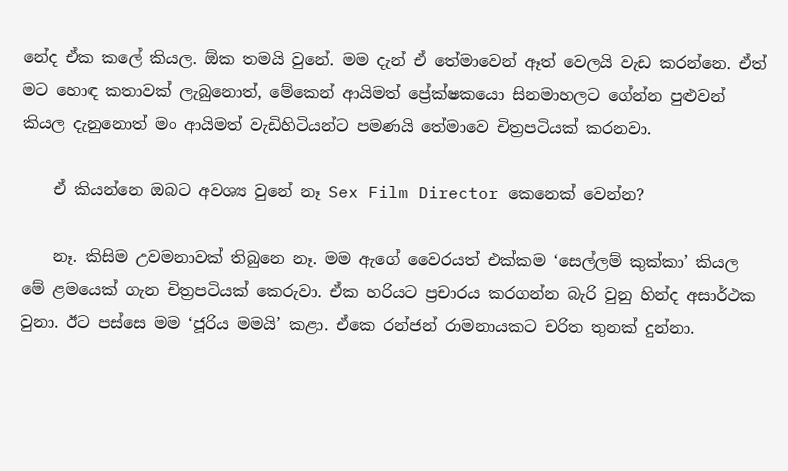නේද ඒක කලේ කියල. ඕක තමයි වුනේ. මම දැන් ඒ තේමාවෙන් ඈත් වෙලයි වැඩ කරන්නෙ. ඒත් මට හොඳ කතාවක් ලැබුනොත්, මේකෙන් ආයිමත් ප්‍රේක්ෂකයො සිනමාහලට ගේන්න පුළුවන් කියල දැනුනොත් මං ආයිමත් වැඩිහිටියන්ට පමණයි තේමාවෙ චිත්‍රපටියක් කරනවා.

    ඒ කියන්නෙ ඔබට අවශ්‍ය වුනේ නෑ Sex Film Director කෙනෙක් වෙන්න?

    නෑ. කිසිම උවමනාවක් තිබුනෙ නෑ. මම ඇගේ වෛරයත් එක්කම ‘සෙල්ලම් කුක්කා’ කියල මේ ළමයෙක් ගැන චිත්‍රපටියක් කෙරුවා. ඒක හරියට ප්‍රචාරය කරගන්න බැරි වුනු හින්ද අසාර්ථක වුනා. ඊට පස්සෙ මම ‘ජූරිය මමයි’ කළා. ඒකෙ රන්ජන් රාමනායකට චරිත තුනක් දුන්නා.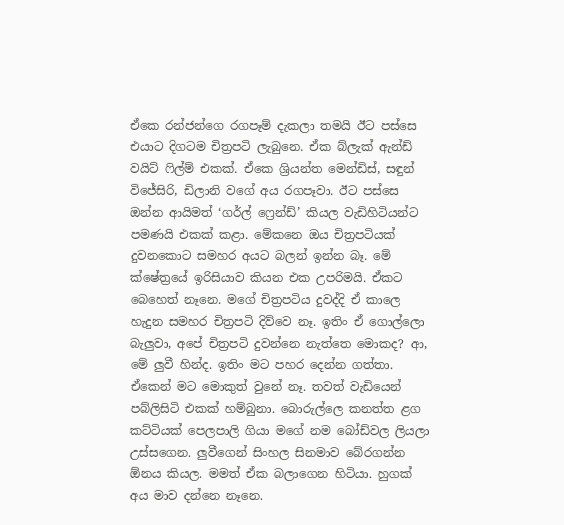ඒකෙ රන්ජන්ගෙ රගපෑම් දැකලා තමයි ඊට පස්සෙ එයාට දිගටම චිත්‍රපටි ලැබුනෙ. ඒක බ්ලැක් ඇන්ඩ් වයිට් ෆිල්ම් එකක්. ඒකෙ ශ්‍රියන්ත මෙන්ඩිස්, සඳුන් විජේසිරි, ඩිලානි වගේ අය රගපෑවා. ඊට පස්සෙ ඔන්න ආයිමත් ‘ගර්ල් ෆ්‍රෙන්ඩ්’ කියල වැඩිහිටියන්ට පමණයි එකක් කළා. මේකනෙ ඔය චිත්‍රපටියක් දුවනකොට සමහර අයට බලන් ඉන්න බෑ. මේ ක්ෂේත්‍රයේ ඉරිසියාව කියන එක උපරිමයි. ඒකට බෙහෙත් නෑනෙ. මගේ චිත්‍රපටිය දුවද්දි ඒ කාලෙ හැදුන සමහර චිත්‍රපටි දිව්වෙ නෑ. ඉතිං ඒ ගොල්ලො බැලුවා, අපේ චිත්‍රපටි දුවන්නෙ නැත්තෙ මොකද? ආ, මේ ලුවී හින්ද. ඉතිං මට පහර දෙන්න ගත්තා. ඒකෙන් මට මොකුත් වුනේ නෑ. තවත් වැඩියෙන් පබ්ලිසිටි එකක් හම්බුනා. බොරුල්ලෙ කනත්ත ළග කට්ටියක් පෙලපාලි ගියා මගේ නම බෝඩ්වල ලියලා උස්සගෙන. ලුවීගෙන් සිංහල සිනමාව බේරගන්න ඕනය කියල. මමත් ඒක බලාගෙන හිටියා. හුගක් අය මාව දන්නෙ නෑනෙ.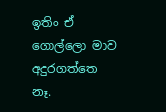ඉතිං ඒ ගොල්ලො මාව අදුරගත්තෙ නෑ.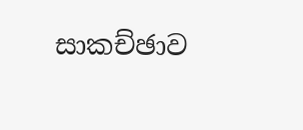සාකච්ඡාව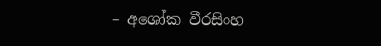– අශෝක වීරසිංහ